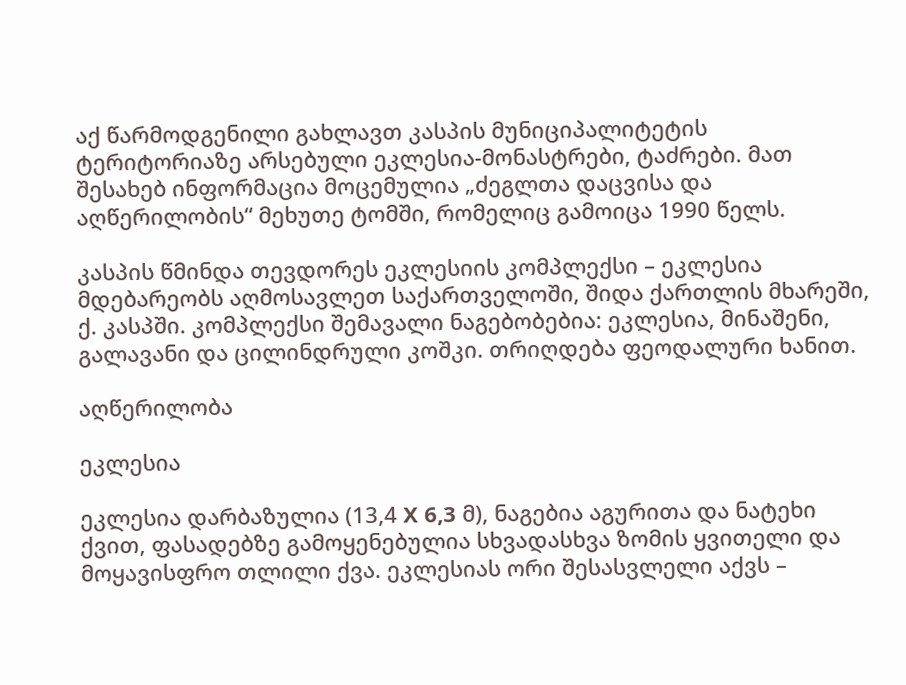აქ წარმოდგენილი გახლავთ კასპის მუნიციპალიტეტის ტერიტორიაზე არსებული ეკლესია-მონასტრები, ტაძრები. მათ შესახებ ინფორმაცია მოცემულია „ძეგლთა დაცვისა და აღწერილობის“ მეხუთე ტომში, რომელიც გამოიცა 1990 წელს.

კასპის წმინდა თევდორეს ეკლესიის კომპლექსი – ეკლესია მდებარეობს აღმოსავლეთ საქართველოში, შიდა ქართლის მხარეში, ქ. კასპში. კომპლექსი შემავალი ნაგებობებია: ეკლესია, მინაშენი, გალავანი და ცილინდრული კოშკი. თრიღდება ფეოდალური ხანით.

აღწერილობა

ეკლესია

ეკლესია დარბაზულია (13,4 X 6,3 მ), ნაგებია აგურითა და ნატეხი ქვით, ფასადებზე გამოყენებულია სხვადასხვა ზომის ყვითელი და მოყავისფრო თლილი ქვა. ეკლესიას ორი შესასვლელი აქვს –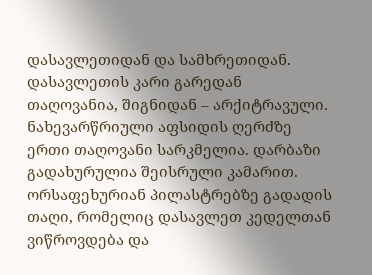დასავლეთიდან და სამხრეთიდან. დასავლეთის კარი გარედან თაღოვანია, შიგნიდან – არქიტრავული. ნახევარწრიული აფსიდის ღერძზე ერთი თაღოვანი სარკმელია. დარბაზი გადახურულია შეისრული კამარით. ორსაფეხურიან პილასტრებზე გადადის თაღი, რომელიც დასავლეთ კედელთან ვიწროვდება და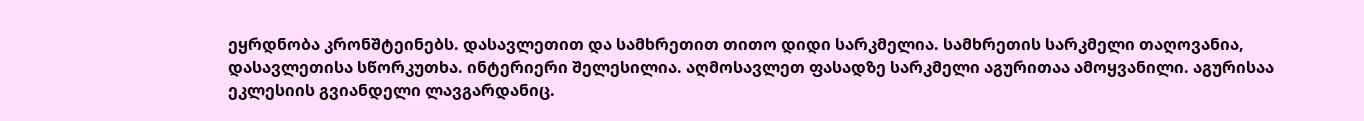ეყრდნობა კრონშტეინებს. დასავლეთით და სამხრეთით თითო დიდი სარკმელია. სამხრეთის სარკმელი თაღოვანია, დასავლეთისა სწორკუთხა. ინტერიერი შელესილია. აღმოსავლეთ ფასადზე სარკმელი აგურითაა ამოყვანილი. აგურისაა ეკლესიის გვიანდელი ლავგარდანიც.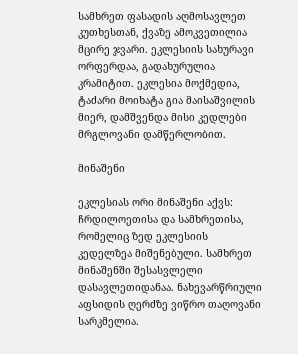სამხრეთ ფასადის აღმოსავლეთ კუთხესთან, ქვაზე ამოკვეთილია მცირე ჯვარი. ეკლესიის სახურავი ორფერდაა, გადახურულია კრამიტით. ეკლესია მოქმედია, ტაძარი მოიხატა გია მაისაშვილის მიერ, დამშვენდა მისი კედლები მრგლოვანი დამწერლობით.

მინაშენი

ეკლესიას ორი მინაშენი აქვს: ჩრდილოეთისა და სამხრეთისა, რომელიც ზედ ეკლესიის კედელზეა მიშენებული. სამხრეთ მინაშენში შესასვლელი დასავლეთიდანაა. ნახევარწრიული აფსიდის ღერძზე ვიწრო თაღოვანი სარკმელია.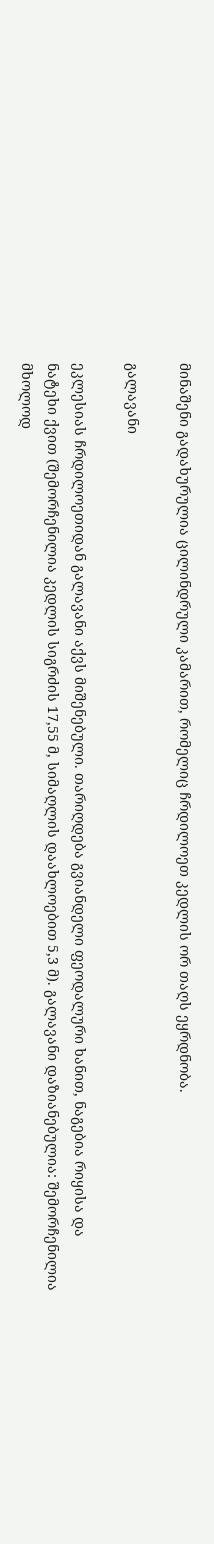მინაშენი გადახურულია ცილინდრული კამარით, რომელიც ჩრდილოეთ კედლის ორ თაღს ეყრდნობა.

გალავანი

ეკლესიას ჩრდილოეთიდან გალავანი აქვს მიშენებული. თარიღდება გვიანდელი ფეოდალური ხანით, ნაგებია რიყისა და ნატეხი ქვით (შემორჩენილია კედლის სიგრძის 17,55 მ, სიმაღლის დაახლოებით 5,3 მ). გალავანი დაზიანებულია: შემორჩენილია მხოლოდ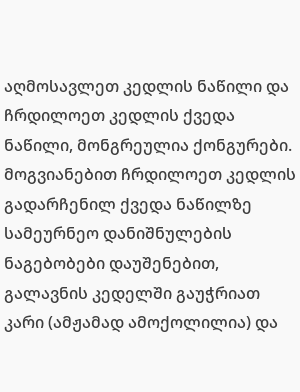აღმოსავლეთ კედლის ნაწილი და ჩრდილოეთ კედლის ქვედა ნაწილი, მონგრეულია ქონგურები. მოგვიანებით ჩრდილოეთ კედლის გადარჩენილ ქვედა ნაწილზე სამეურნეო დანიშნულების ნაგებობები დაუშენებით, გალავნის კედელში გაუჭრიათ კარი (ამჟამად ამოქოლილია) და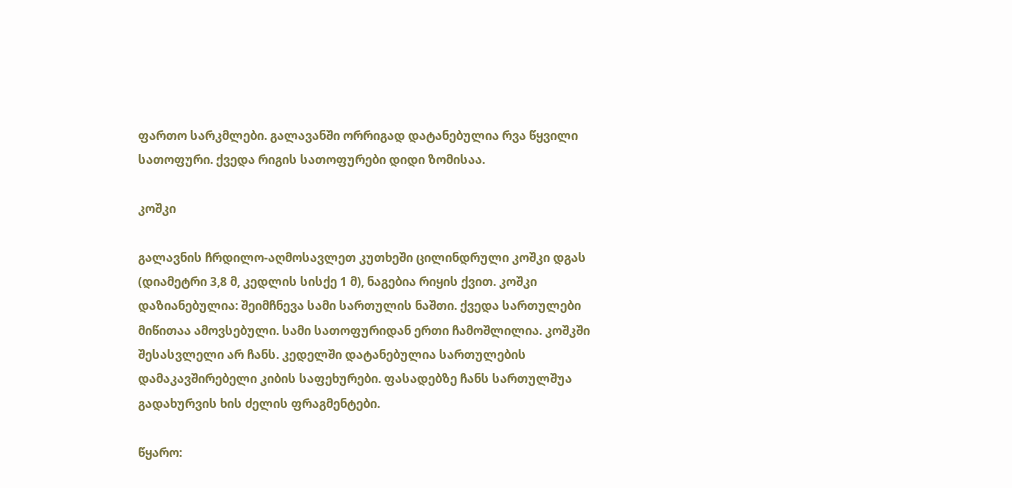ფართო სარკმლები. გალავანში ორრიგად დატანებულია რვა წყვილი სათოფური. ქვედა რიგის სათოფურები დიდი ზომისაა.

კოშკი

გალავნის ჩრდილო-აღმოსავლეთ კუთხეში ცილინდრული კოშკი დგას (დიამეტრი 3,8 მ, კედლის სისქე 1 მ), ნაგებია რიყის ქვით. კოშკი დაზიანებულია: შეიმჩნევა სამი სართულის ნაშთი. ქვედა სართულები მიწითაა ამოვსებული. სამი სათოფურიდან ერთი ჩამოშლილია. კოშკში შესასვლელი არ ჩანს. კედელში დატანებულია სართულების დამაკავშირებელი კიბის საფეხურები. ფასადებზე ჩანს სართულშუა გადახურვის ხის ძელის ფრაგმენტები.

წყარო: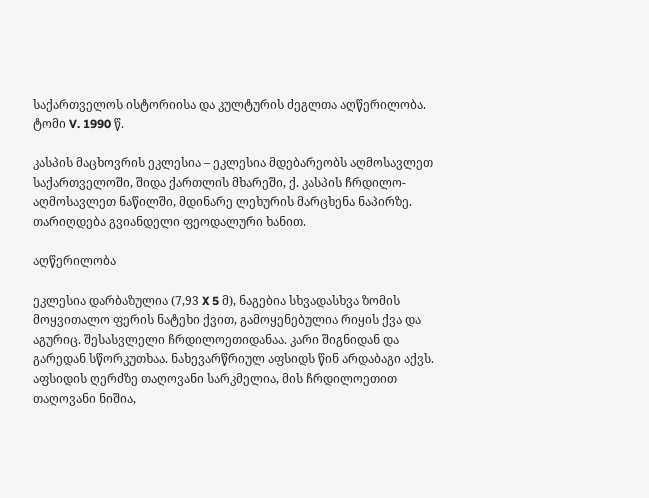საქართველოს ისტორიისა და კულტურის ძეგლთა აღწერილობა. ტომი V. 1990 წ.

კასპის მაცხოვრის ეკლესია – ეკლესია მდებარეობს აღმოსავლეთ საქართველოში, შიდა ქართლის მხარეში, ქ. კასპის ჩრდილო-აღმოსავლეთ ნაწილში, მდინარე ლეხურის მარცხენა ნაპირზე. თარიღდება გვიანდელი ფეოდალური ხანით.

აღწერილობა

ეკლესია დარბაზულია (7,93 X 5 მ), ნაგებია სხვადასხვა ზომის მოყვითალო ფერის ნატეხი ქვით, გამოყენებულია რიყის ქვა და აგურიც. შესასვლელი ჩრდილოეთიდანაა. კარი შიგნიდან და გარედან სწორკუთხაა. ნახევარწრიულ აფსიდს წინ არდაბაგი აქვს. აფსიდის ღერძზე თაღოვანი სარკმელია, მის ჩრდილოეთით თაღოვანი ნიშია,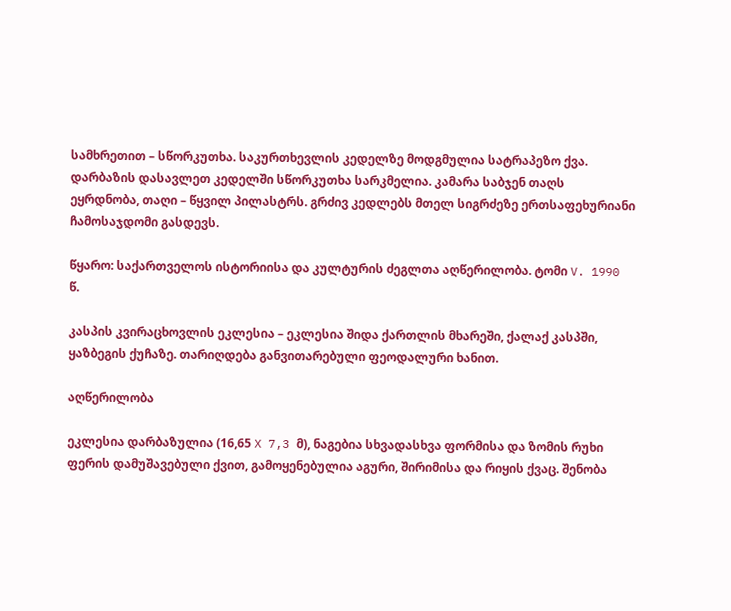სამხრეთით – სწორკუთხა. საკურთხევლის კედელზე მოდგმულია სატრაპეზო ქვა. დარბაზის დასავლეთ კედელში სწორკუთხა სარკმელია. კამარა საბჯენ თაღს ეყრდნობა, თაღი – წყვილ პილასტრს. გრძივ კედლებს მთელ სიგრძეზე ერთსაფეხურიანი ჩამოსაჯდომი გასდევს.

წყარო: საქართველოს ისტორიისა და კულტურის ძეგლთა აღწერილობა. ტომი V. 1990 წ.

კასპის კვირაცხოვლის ეკლესია – ეკლესია შიდა ქართლის მხარეში, ქალაქ კასპში, ყაზბეგის ქუჩაზე. თარიღდება განვითარებული ფეოდალური ხანით.

აღწერილობა

ეკლესია დარბაზულია (16,65 X 7,3 მ), ნაგებია სხვადასხვა ფორმისა და ზომის რუხი ფერის დამუშავებული ქვით, გამოყენებულია აგური, შირიმისა და რიყის ქვაც. შენობა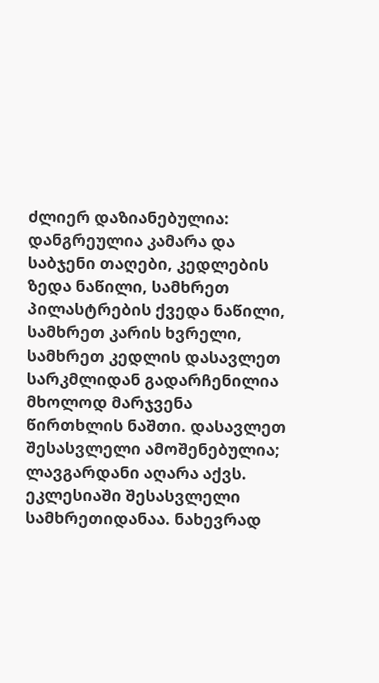ძლიერ დაზიანებულია: დანგრეულია კამარა და საბჯენი თაღები, კედლების ზედა ნაწილი, სამხრეთ პილასტრების ქვედა ნაწილი, სამხრეთ კარის ხვრელი, სამხრეთ კედლის დასავლეთ სარკმლიდან გადარჩენილია მხოლოდ მარჯვენა წირთხლის ნაშთი. დასავლეთ შესასვლელი ამოშენებულია; ლავგარდანი აღარა აქვს. ეკლესიაში შესასვლელი სამხრეთიდანაა. ნახევრად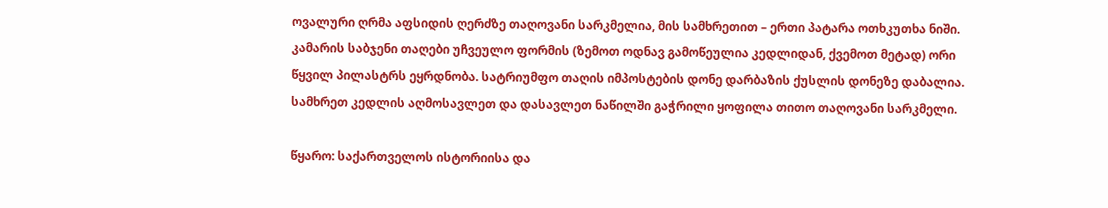ოვალური ღრმა აფსიდის ღერძზე თაღოვანი სარკმელია, მის სამხრეთით – ერთი პატარა ოთხკუთხა ნიში. კამარის საბჯენი თაღები უჩვეულო ფორმის (ზემოთ ოდნავ გამოწეულია კედლიდან, ქვემოთ მეტად) ორი წყვილ პილასტრს ეყრდნობა. სატრიუმფო თაღის იმპოსტების დონე დარბაზის ქუსლის დონეზე დაბალია. სამხრეთ კედლის აღმოსავლეთ და დასავლეთ ნაწილში გაჭრილი ყოფილა თითო თაღოვანი სარკმელი.

წყარო: საქართველოს ისტორიისა და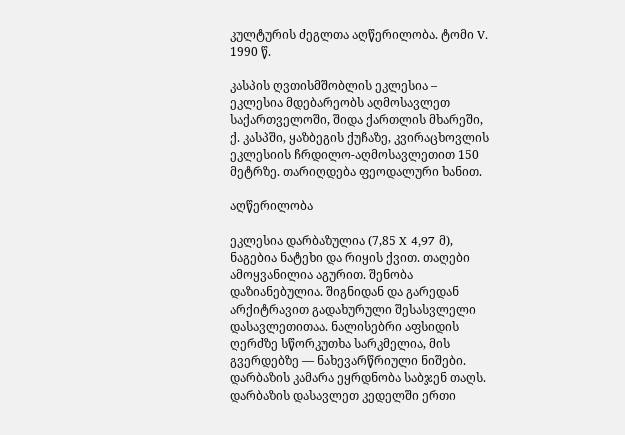კულტურის ძეგლთა აღწერილობა. ტომი V. 1990 წ.

კასპის ღვთისმშობლის ეკლესია – ეკლესია მდებარეობს აღმოსავლეთ საქართველოში, შიდა ქართლის მხარეში, ქ. კასპში, ყაზბეგის ქუჩაზე, კვირაცხოვლის ეკლესიის ჩრდილო-აღმოსავლეთით 150 მეტრზე. თარიღდება ფეოდალური ხანით.

აღწერილობა

ეკლესია დარბაზულია (7,85 X 4,97 მ), ნაგებია ნატეხი და რიყის ქვით. თაღები ამოყვანილია აგურით. შენობა დაზიანებულია. შიგნიდან და გარედან არქიტრავით გადახურული შესასვლელი დასავლეთითაა. ნალისებრი აფსიდის ღერძზე სწორკუთხა სარკმელია, მის გვერდებზე — ნახევარწრიული ნიშები. დარბაზის კამარა ეყრდნობა საბჯენ თაღს. დარბაზის დასავლეთ კედელში ერთი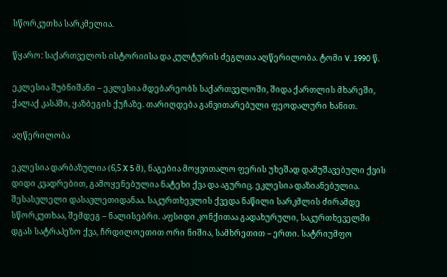სწორკუთხა სარკმელია.

წყარო: საქართველოს ისტორიისა და კულტურის ძეგლთა აღწერილობა. ტომი V. 1990 წ.

ეკლესია შუბნიშანი – ეკლესია მდებარეობს საქართველოში, შიდა ქართლის მხარეში, ქალაქ კასპში, ყაზბეგის ქუჩაზე. თარიღდება განვითარებული ფეოდალური ხანით.

აღწერილობა

ეკლესია დარბაზულია (6,5 X 5 მ), ნაგებია მოყვითალო ფერის უხეშად დამუშავებული ქვის დიდი კვადრებით, გამოყენებულია ნატეხი ქვა და აგურიც. ეკლესია დაზიანებულია. შესასვლელი დასავლეთიდანაა. საკურთხევლის ქვედა ნაწილი სარკმლის ძირამდე სწორკუთხაა, შემდეგ – ნალისებრი. აფსიდი კონქითაა გადახურული, საკურთხეველში დგას სატრაპეზო ქვა, ჩრდილოეთით ორი ნიშია, სამხრეთით – ერთი. სატრიუმფო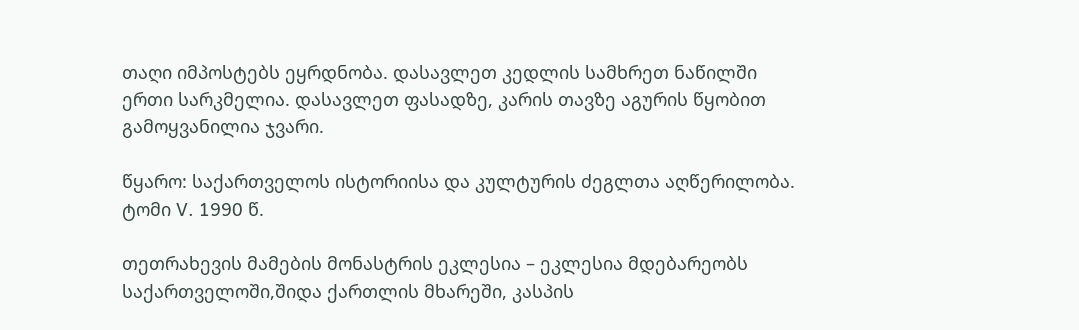თაღი იმპოსტებს ეყრდნობა. დასავლეთ კედლის სამხრეთ ნაწილში ერთი სარკმელია. დასავლეთ ფასადზე, კარის თავზე აგურის წყობით გამოყვანილია ჯვარი.

წყარო: საქართველოს ისტორიისა და კულტურის ძეგლთა აღწერილობა. ტომი V. 1990 წ.

თეთრახევის მამების მონასტრის ეკლესია – ეკლესია მდებარეობს საქართველოში,შიდა ქართლის მხარეში, კასპის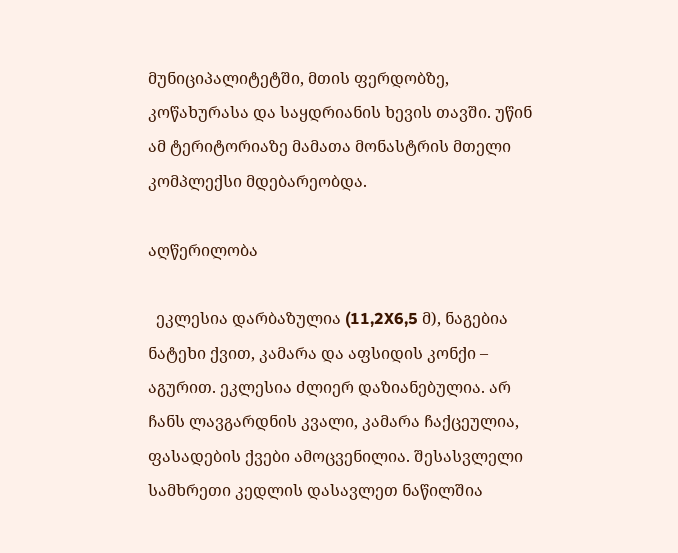მუნიციპალიტეტში, მთის ფერდობზე, კოწახურასა და საყდრიანის ხევის თავში. უწინ ამ ტერიტორიაზე მამათა მონასტრის მთელი კომპლექსი მდებარეობდა.

აღწერილობა

  ეკლესია დარბაზულია (11,2X6,5 მ), ნაგებია ნატეხი ქვით, კამარა და აფსიდის კონქი – აგურით. ეკლესია ძლიერ დაზიანებულია. არ ჩანს ლავგარდნის კვალი, კამარა ჩაქცეულია, ფასადების ქვები ამოცვენილია. შესასვლელი სამხრეთი კედლის დასავლეთ ნაწილშია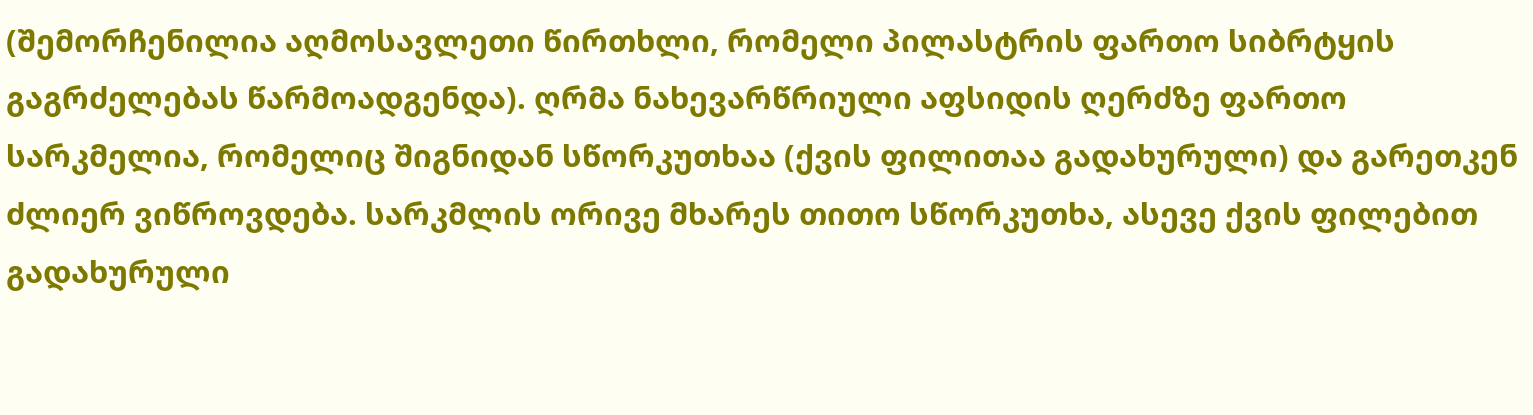(შემორჩენილია აღმოსავლეთი წირთხლი, რომელი პილასტრის ფართო სიბრტყის გაგრძელებას წარმოადგენდა). ღრმა ნახევარწრიული აფსიდის ღერძზე ფართო სარკმელია, რომელიც შიგნიდან სწორკუთხაა (ქვის ფილითაა გადახურული) და გარეთკენ ძლიერ ვიწროვდება. სარკმლის ორივე მხარეს თითო სწორკუთხა, ასევე ქვის ფილებით გადახურული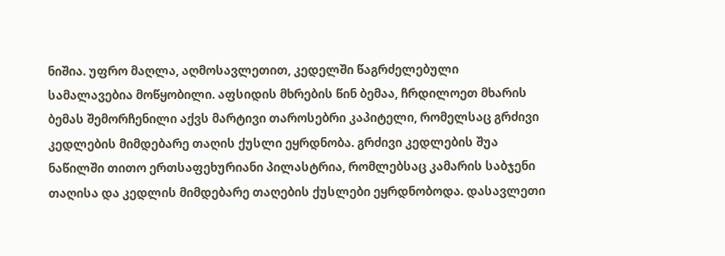ნიშია. უფრო მაღლა, აღმოსავლეთით, კედელში წაგრძელებული სამალავებია მოწყობილი. აფსიდის მხრების წინ ბემაა, ჩრდილოეთ მხარის ბემას შემორჩენილი აქვს მარტივი თაროსებრი კაპიტელი, რომელსაც გრძივი კედლების მიმდებარე თაღის ქუსლი ეყრდნობა. გრძივი კედლების შუა ნაწილში თითო ერთსაფეხურიანი პილასტრია, რომლებსაც კამარის საბჯენი თაღისა და კედლის მიმდებარე თაღების ქუსლები ეყრდნობოდა. დასავლეთი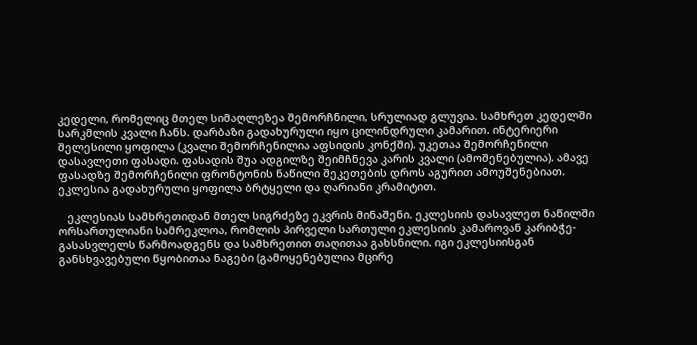კედელი, რომელიც მთელ სიმაღლეზეა შემორჩნილი, სრულიად გლუვია. სამხრეთ კედელში სარკმლის კვალი ჩანს. დარბაზი გადახურული იყო ცილინდრული კამარით. ინტერიერი შელესილი ყოფილა (კვალი შემორჩენილია აფსიდის კონქში). უკეთაა შემორჩენილი დასავლეთი ფასადი. ფასადის შუა ადგილზე შეიმჩნევა კარის კვალი (ამოშენებულია). ამავე ფასადზე შემორჩენილი ფრონტონის ნაწილი შეკეთების დროს აგურით ამოუშენებიათ. ეკლესია გადახურული ყოფილა ბრტყელი და ღარიანი კრამიტით.

   ეკლესიას სამხრეთიდან მთელ სიგრძეზე ეკვრის მინაშენი. ეკლესიის დასავლეთ ნაწილში ორსართულიანი სამრეკლოა, რომლის პირველი სართული ეკლესიის კამაროვან კარიბჭე-გასასვლელს წარმოადგენს და სამხრეთით თაღითაა გახსნილი. იგი ეკლესიისგან განსხვავებული წყობითაა ნაგები (გამოყენებულია მცირე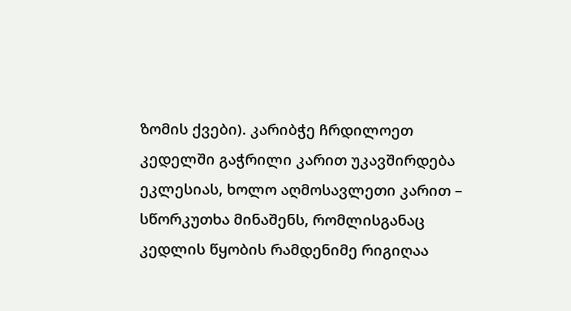ზომის ქვები). კარიბჭე ჩრდილოეთ კედელში გაჭრილი კარით უკავშირდება ეკლესიას, ხოლო აღმოსავლეთი კარით – სწორკუთხა მინაშენს, რომლისგანაც კედლის წყობის რამდენიმე რიგიღაა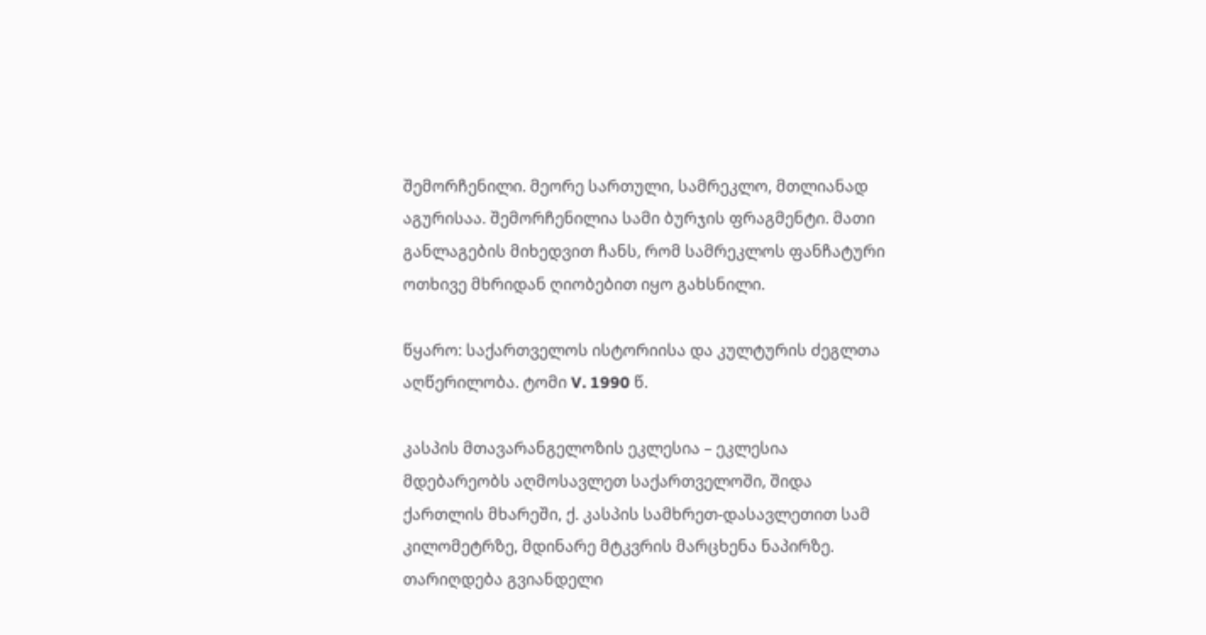შემორჩენილი. მეორე სართული, სამრეკლო, მთლიანად აგურისაა. შემორჩენილია სამი ბურჯის ფრაგმენტი. მათი განლაგების მიხედვით ჩანს, რომ სამრეკლოს ფანჩატური ოთხივე მხრიდან ღიობებით იყო გახსნილი.

წყარო: საქართველოს ისტორიისა და კულტურის ძეგლთა აღწერილობა. ტომი V. 1990 წ.

კასპის მთავარანგელოზის ეკლესია – ეკლესია მდებარეობს აღმოსავლეთ საქართველოში, შიდა ქართლის მხარეში, ქ. კასპის სამხრეთ-დასავლეთით სამ კილომეტრზე, მდინარე მტკვრის მარცხენა ნაპირზე. თარიღდება გვიანდელი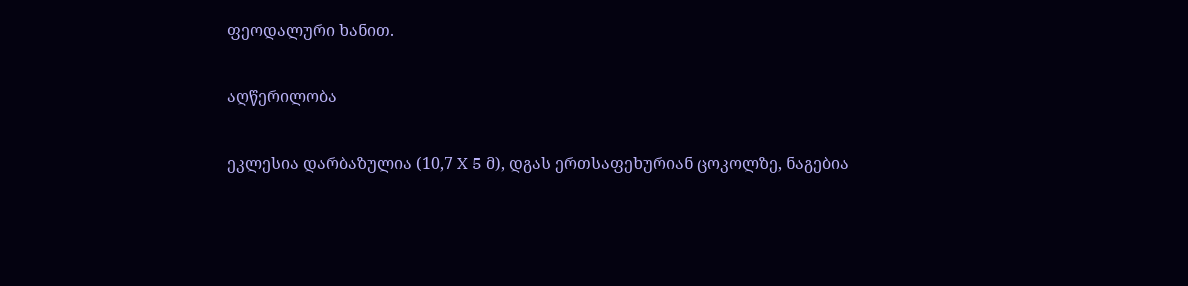ფეოდალური ხანით.

აღწერილობა

ეკლესია დარბაზულია (10,7 X 5 მ), დგას ერთსაფეხურიან ცოკოლზე, ნაგებია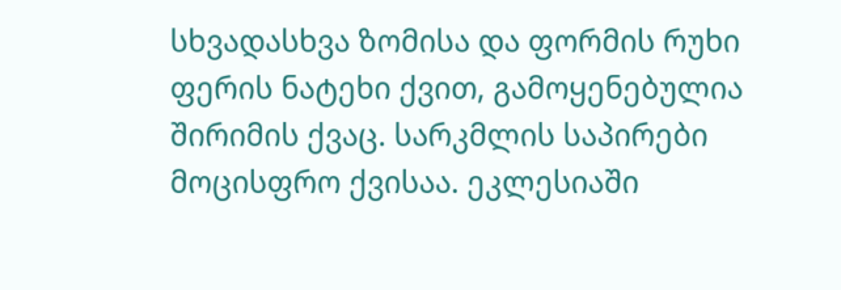სხვადასხვა ზომისა და ფორმის რუხი ფერის ნატეხი ქვით, გამოყენებულია შირიმის ქვაც. სარკმლის საპირები მოცისფრო ქვისაა. ეკლესიაში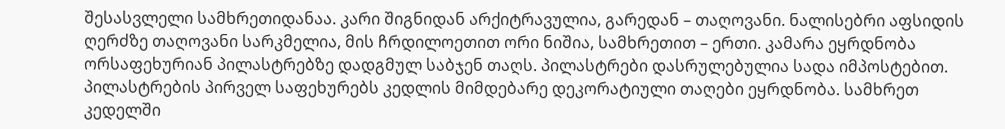შესასვლელი სამხრეთიდანაა. კარი შიგნიდან არქიტრავულია, გარედან – თაღოვანი. ნალისებრი აფსიდის ღერძზე თაღოვანი სარკმელია, მის ჩრდილოეთით ორი ნიშია, სამხრეთით – ერთი. კამარა ეყრდნობა ორსაფეხურიან პილასტრებზე დადგმულ საბჯენ თაღს. პილასტრები დასრულებულია სადა იმპოსტებით. პილასტრების პირველ საფეხურებს კედლის მიმდებარე დეკორატიული თაღები ეყრდნობა. სამხრეთ კედელში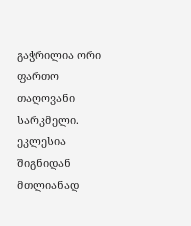გაჭრილია ორი ფართო თაღოვანი სარკმელი. ეკლესია შიგნიდან მთლიანად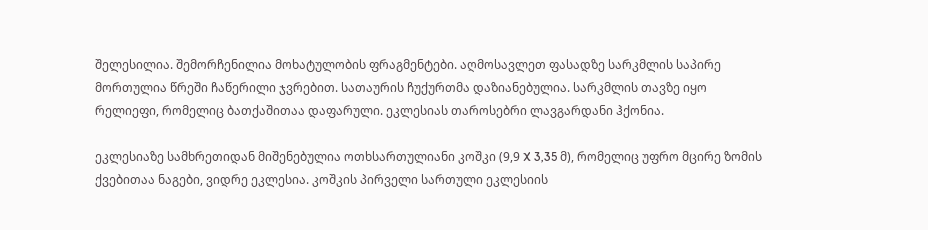შელესილია. შემორჩენილია მოხატულობის ფრაგმენტები. აღმოსავლეთ ფასადზე სარკმლის საპირე მორთულია წრეში ჩაწერილი ჯვრებით. სათაურის ჩუქურთმა დაზიანებულია. სარკმლის თავზე იყო რელიეფი, რომელიც ბათქაშითაა დაფარული. ეკლესიას თაროსებრი ლავგარდანი ჰქონია.

ეკლესიაზე სამხრეთიდან მიშენებულია ოთხსართულიანი კოშკი (9,9 X 3,35 მ), რომელიც უფრო მცირე ზომის ქვებითაა ნაგები, ვიდრე ეკლესია. კოშკის პირველი სართული ეკლესიის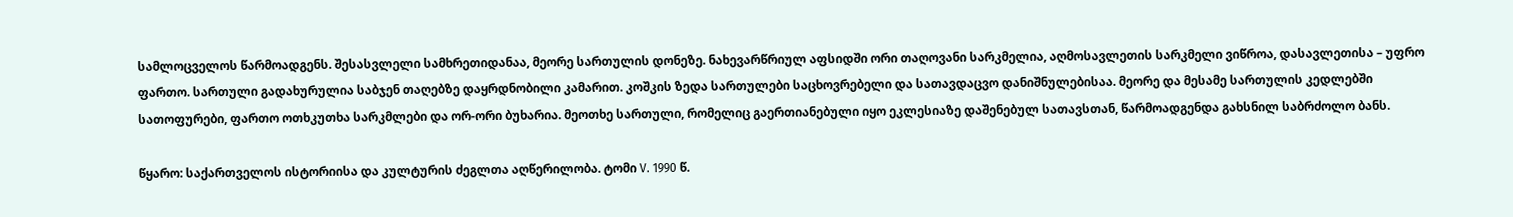სამლოცველოს წარმოადგენს. შესასვლელი სამხრეთიდანაა, მეორე სართულის დონეზე. ნახევარწრიულ აფსიდში ორი თაღოვანი სარკმელია, აღმოსავლეთის სარკმელი ვიწროა, დასავლეთისა – უფრო ფართო. სართული გადახურულია საბჯენ თაღებზე დაყრდნობილი კამარით. კოშკის ზედა სართულები საცხოვრებელი და სათავდაცვო დანიშნულებისაა. მეორე და მესამე სართულის კედლებში სათოფურები, ფართო ოთხკუთხა სარკმლები და ორ-ორი ბუხარია. მეოთხე სართული, რომელიც გაერთიანებული იყო ეკლესიაზე დაშენებულ სათავსთან, წარმოადგენდა გახსნილ საბრძოლო ბანს.

წყარო: საქართველოს ისტორიისა და კულტურის ძეგლთა აღწერილობა. ტომი V. 1990 წ.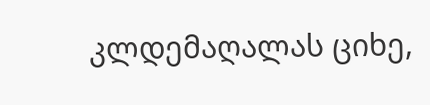კლდემაღალას ციხე,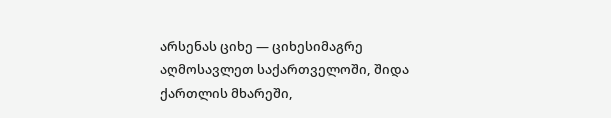არსენას ციხე — ციხესიმაგრე აღმოსავლეთ საქართველოში, შიდა ქართლის მხარეში,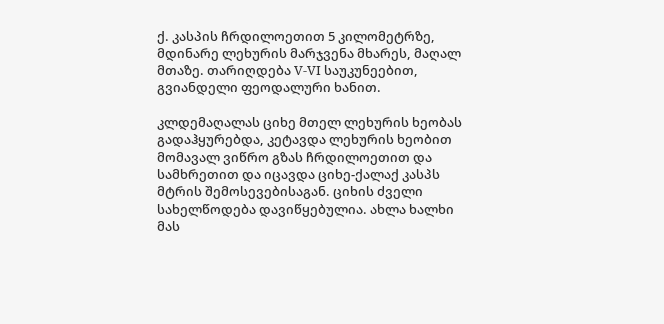ქ. კასპის ჩრდილოეთით 5 კილომეტრზე, მდინარე ლეხურის მარჯვენა მხარეს, მაღალ მთაზე. თარიღდება V-VI საუკუნეებით, გვიანდელი ფეოდალური ხანით.

კლდემაღალას ციხე მთელ ლეხურის ხეობას გადაჰყურებდა, კეტავდა ლეხურის ხეობით მომავალ ვიწრო გზას ჩრდილოეთით და სამხრეთით და იცავდა ციხე-ქალაქ კასპს მტრის შემოსევებისაგან. ციხის ძველი სახელწოდება დავიწყებულია. ახლა ხალხი მას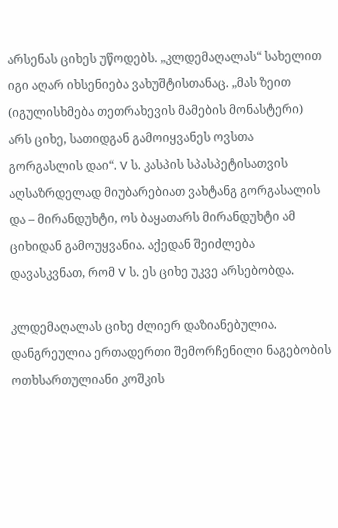არსენას ციხეს უწოდებს. „კლდემაღალას“ სახელით იგი აღარ იხსენიება ვახუშტისთანაც. „მას ზეით (იგულისხმება თეთრახევის მამების მონასტერი) არს ციხე, სათიდგან გამოიყვანეს ოვსთა გორგასლის დაი“. V ს. კასპის სპასპეტისათვის აღსაზრდელად მიუბარებიათ ვახტანგ გორგასალის და – მირანდუხტი, ოს ბაყათარს მირანდუხტი ამ ციხიდან გამოუყვანია. აქედან შეიძლება დავასკვნათ, რომ V ს. ეს ციხე უკვე არსებობდა.

კლდემაღალას ციხე ძლიერ დაზიანებულია. დანგრეულია ერთადერთი შემორჩენილი ნაგებობის ოთხსართულიანი კოშკის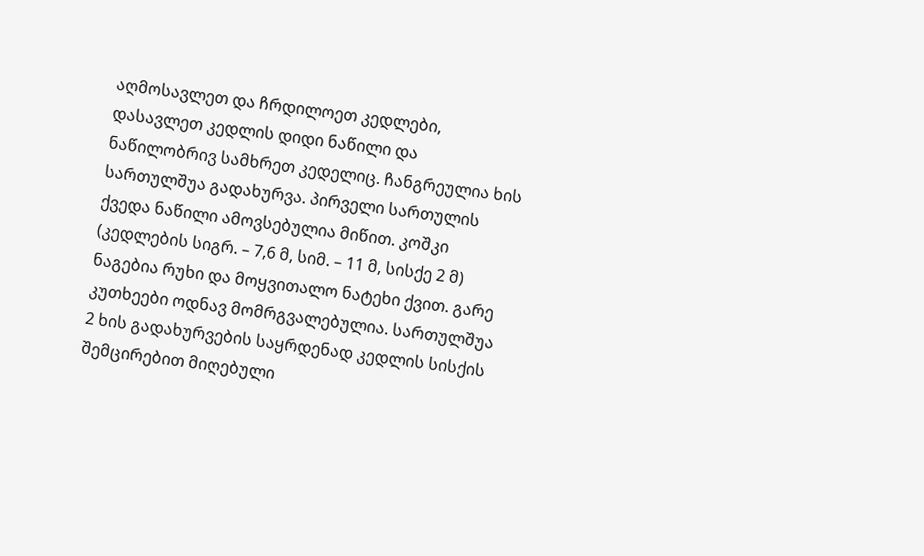აღმოსავლეთ და ჩრდილოეთ კედლები, დასავლეთ კედლის დიდი ნაწილი და ნაწილობრივ სამხრეთ კედელიც. ჩანგრეულია ხის სართულშუა გადახურვა. პირველი სართულის ქვედა ნაწილი ამოვსებულია მიწით. კოშკი (კედლების სიგრ. – 7,6 მ, სიმ. – 11 მ, სისქე 2 მ) ნაგებია რუხი და მოყვითალო ნატეხი ქვით. გარე კუთხეები ოდნავ მომრგვალებულია. სართულშუა 2 ხის გადახურვების საყრდენად კედლის სისქის შემცირებით მიღებული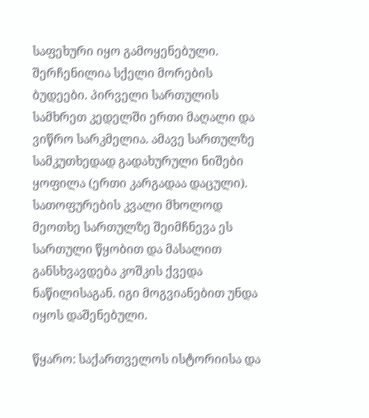საფეხური იყო გამოყენებული. შერჩენილია სქელი მორების ბუდეები. პირველი სართულის სამხრეთ კედელში ერთი მაღალი და ვიწრო სარკმელია. ამავე სართულზე სამკუთხედად გადახურული ნიშები ყოფილა (ერთი კარგადაა დაცული). სათოფურების კვალი მხოლოდ მეოთხე სართულზე შეიმჩნევა ეს სართული წყობით და მასალით განსხვავდება კოშკის ქვედა ნაწილისაგან. იგი მოგვიანებით უნდა იყოს დაშენებული.

წყარო: საქართველოს ისტორიისა და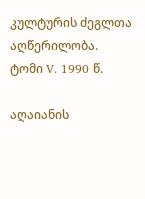კულტურის ძეგლთა აღწერილობა. ტომი V. 1990 წ.

აღაიანის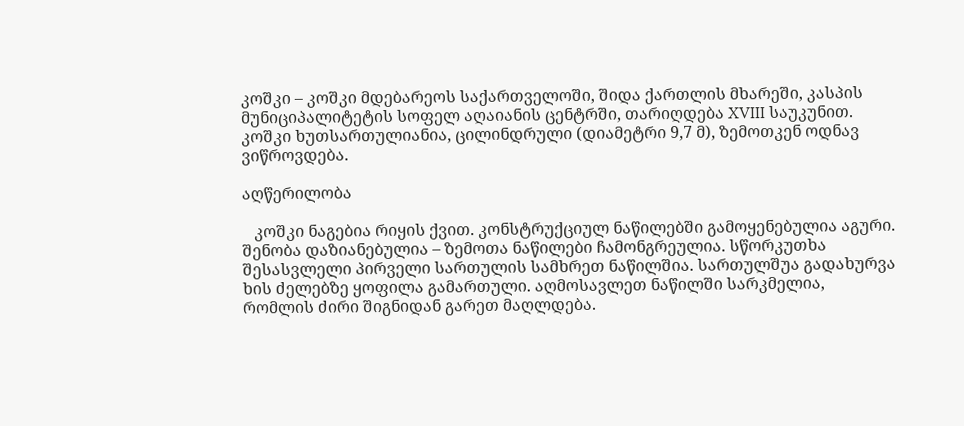კოშკი – კოშკი მდებარეოს საქართველოში, შიდა ქართლის მხარეში, კასპის მუნიციპალიტეტის სოფელ აღაიანის ცენტრში, თარიღდება XVIII საუკუნით. კოშკი ხუთსართულიანია, ცილინდრული (დიამეტრი 9,7 მ), ზემოთკენ ოდნავ ვიწროვდება.

აღწერილობა

   კოშკი ნაგებია რიყის ქვით. კონსტრუქციულ ნაწილებში გამოყენებულია აგური. შენობა დაზიანებულია – ზემოთა ნაწილები ჩამონგრეულია. სწორკუთხა შესასვლელი პირველი სართულის სამხრეთ ნაწილშია. სართულშუა გადახურვა ხის ძელებზე ყოფილა გამართული. აღმოსავლეთ ნაწილში სარკმელია, რომლის ძირი შიგნიდან გარეთ მაღლდება.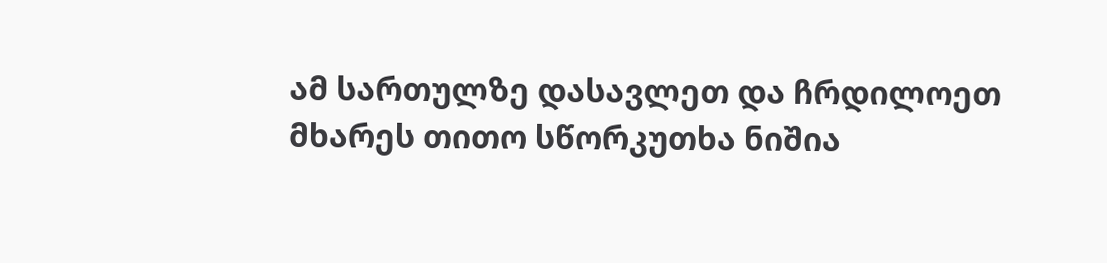ამ სართულზე დასავლეთ და ჩრდილოეთ მხარეს თითო სწორკუთხა ნიშია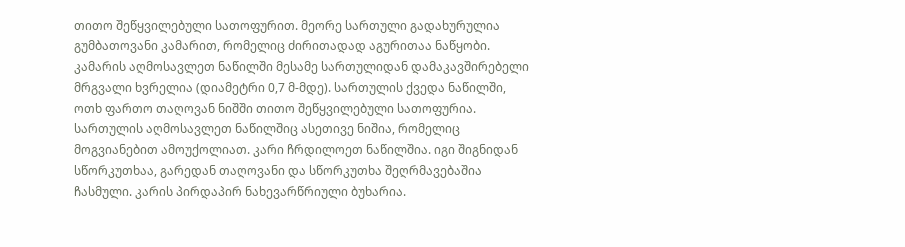თითო შეწყვილებული სათოფურით. მეორე სართული გადახურულია გუმბათოვანი კამარით, რომელიც ძირითადად აგურითაა ნაწყობი. კამარის აღმოსავლეთ ნაწილში მესამე სართულიდან დამაკავშირებელი მრგვალი ხვრელია (დიამეტრი 0,7 მ-მდე). სართულის ქვედა ნაწილში, ოთხ ფართო თაღოვან ნიშში თითო შეწყვილებული სათოფურია. სართულის აღმოსავლეთ ნაწილშიც ასეთივე ნიშია, რომელიც მოგვიანებით ამოუქოლიათ. კარი ჩრდილოეთ ნაწილშია. იგი შიგნიდან სწორკუთხაა, გარედან თაღოვანი და სწორკუთხა შეღრმავებაშია ჩასმული. კარის პირდაპირ ნახევარწრიული ბუხარია.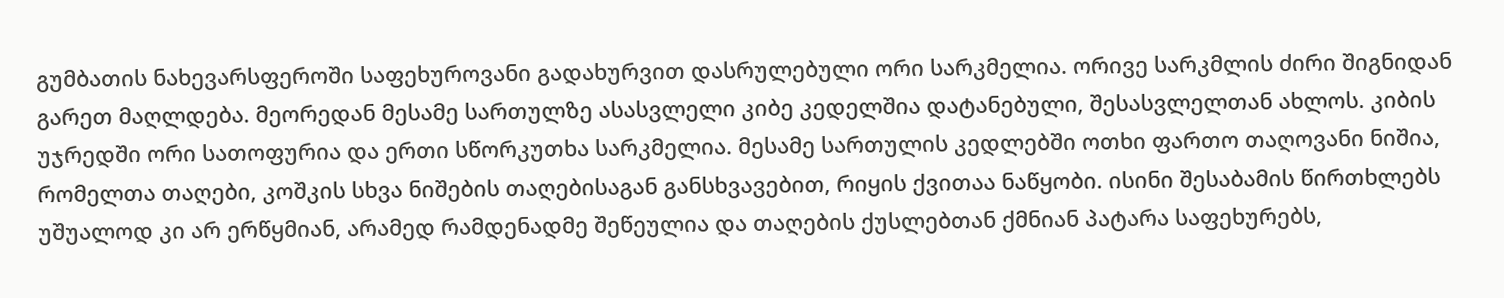გუმბათის ნახევარსფეროში საფეხუროვანი გადახურვით დასრულებული ორი სარკმელია. ორივე სარკმლის ძირი შიგნიდან გარეთ მაღლდება. მეორედან მესამე სართულზე ასასვლელი კიბე კედელშია დატანებული, შესასვლელთან ახლოს. კიბის უჯრედში ორი სათოფურია და ერთი სწორკუთხა სარკმელია. მესამე სართულის კედლებში ოთხი ფართო თაღოვანი ნიშია, რომელთა თაღები, კოშკის სხვა ნიშების თაღებისაგან განსხვავებით, რიყის ქვითაა ნაწყობი. ისინი შესაბამის წირთხლებს უშუალოდ კი არ ერწყმიან, არამედ რამდენადმე შეწეულია და თაღების ქუსლებთან ქმნიან პატარა საფეხურებს,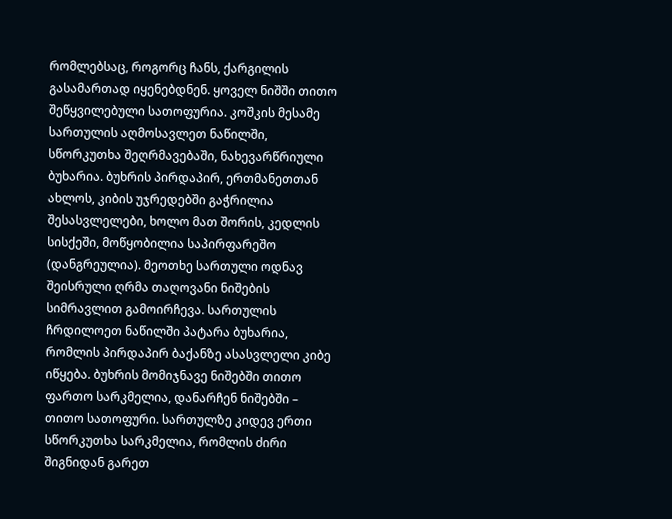რომლებსაც, როგორც ჩანს, ქარგილის გასამართად იყენებდნენ. ყოველ ნიშში თითო შეწყვილებული სათოფურია. კოშკის მესამე სართულის აღმოსავლეთ ნაწილში, სწორკუთხა შეღრმავებაში, ნახევარწრიული ბუხარია. ბუხრის პირდაპირ, ერთმანეთთან ახლოს, კიბის უჯრედებში გაჭრილია შესასვლელები, ხოლო მათ შორის, კედლის სისქეში, მოწყობილია საპირფარეშო (დანგრეულია). მეოთხე სართული ოდნავ შეისრული ღრმა თაღოვანი ნიშების სიმრავლით გამოირჩევა. სართულის ჩრდილოეთ ნაწილში პატარა ბუხარია, რომლის პირდაპირ ბაქანზე ასასვლელი კიბე იწყება. ბუხრის მომიჯნავე ნიშებში თითო ფართო სარკმელია, დანარჩენ ნიშებში – თითო სათოფური. სართულზე კიდევ ერთი სწორკუთხა სარკმელია, რომლის ძირი შიგნიდან გარეთ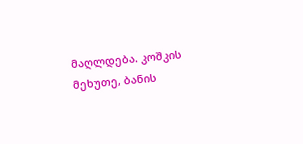მაღლდება. კოშკის მეხუთე, ბანის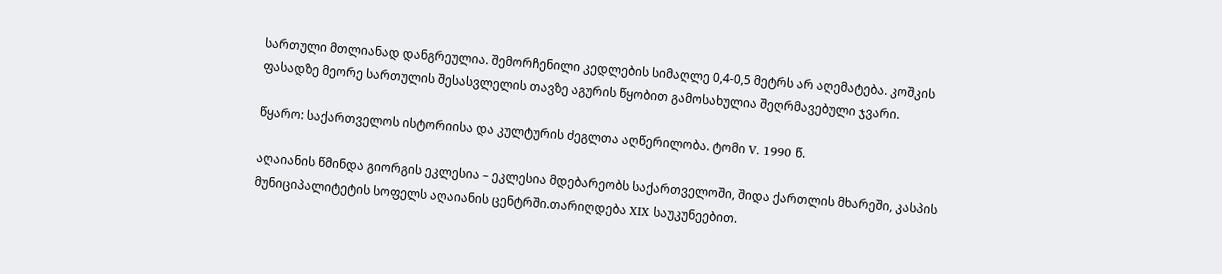სართული მთლიანად დანგრეულია. შემორჩენილი კედლების სიმაღლე 0,4-0,5 მეტრს არ აღემატება. კოშკის ფასადზე მეორე სართულის შესასვლელის თავზე აგურის წყობით გამოსახულია შეღრმავებული ჯვარი.

წყარო: საქართველოს ისტორიისა და კულტურის ძეგლთა აღწერილობა. ტომი V. 1990 წ.

აღაიანის წმინდა გიორგის ეკლესია – ეკლესია მდებარეობს საქართველოში, შიდა ქართლის მხარეში, კასპის მუნიციპალიტეტის სოფელს აღაიანის ცენტრში.თარიღდება XIX საუკუნეებით.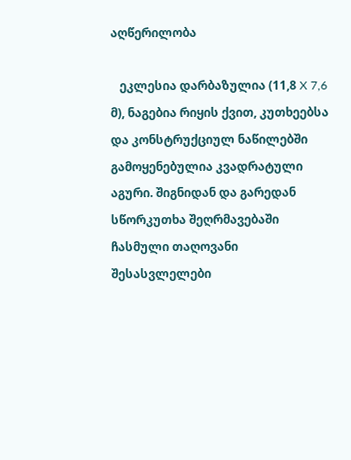აღწერილობა

   ეკლესია დარბაზულია (11,8 X 7,6 მ), ნაგებია რიყის ქვით, კუთხეებსა და კონსტრუქციულ ნაწილებში გამოყენებულია კვადრატული აგური. შიგნიდან და გარედან სწორკუთხა შეღრმავებაში ჩასმული თაღოვანი შესასვლელები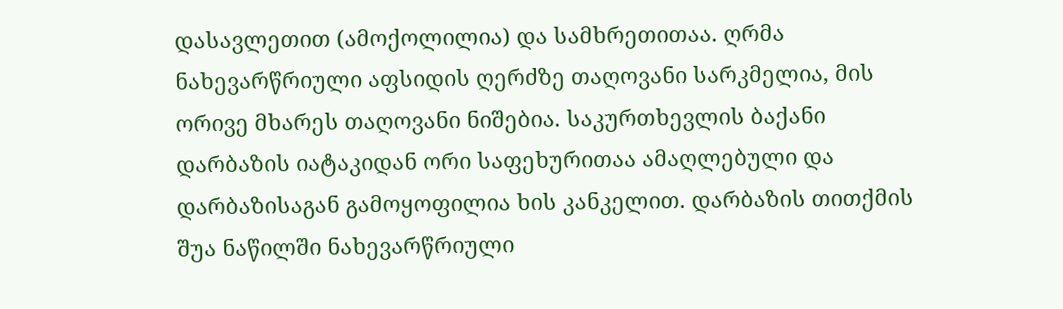დასავლეთით (ამოქოლილია) და სამხრეთითაა. ღრმა ნახევარწრიული აფსიდის ღერძზე თაღოვანი სარკმელია, მის ორივე მხარეს თაღოვანი ნიშებია. საკურთხევლის ბაქანი დარბაზის იატაკიდან ორი საფეხურითაა ამაღლებული და დარბაზისაგან გამოყოფილია ხის კანკელით. დარბაზის თითქმის შუა ნაწილში ნახევარწრიული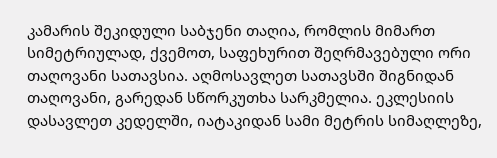კამარის შეკიდული საბჯენი თაღია, რომლის მიმართ სიმეტრიულად, ქვემოთ, საფეხურით შეღრმავებული ორი თაღოვანი სათავსია. აღმოსავლეთ სათავსში შიგნიდან თაღოვანი, გარედან სწორკუთხა სარკმელია. ეკლესიის დასავლეთ კედელში, იატაკიდან სამი მეტრის სიმაღლეზე,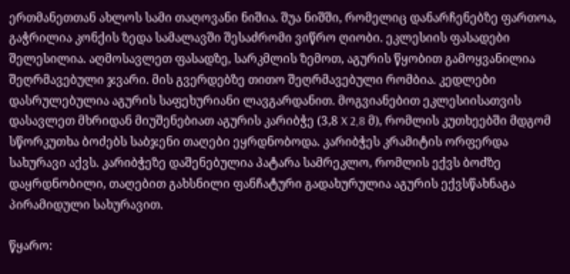ერთმანეთთან ახლოს სამი თაღოვანი ნიშია. შუა ნიშში, რომელიც დანარჩენებზე ფართოა, გაჭრილია კონქის ზედა სამალავში შესაძრომი ვიწრო ღიობი. ეკლესიის ფასადები შელესილია. აღმოსავლეთ ფასადზე, სარკმლის ზემოთ, აგურის წყობით გამოყვანილია შეღრმავებული ჯვარი. მის გვერდებზე თითო შეღრმავებული რომბია. კედლები დასრულებულია აგურის საფეხურიანი ლავგარდანით. მოგვიანებით ეკლესიისათვის დასავლეთ მხრიდან მიუშენებიათ აგურის კარიბჭე (3,8 X 2,8 მ), რომლის კუთხეებში მდგომ სწორკუთხა ბოძებს საბჯენი თაღები ეყრდნობოდა. კარიბჭეს კრამიტის ორფერდა სახურავი აქვს. კარიბჭეზე დაშენებულია პატარა სამრეკლო, რომლის ექვს ბოძზე დაყრდნობილი, თაღებით გახსნილი ფანჩატური გადახურულია აგურის ექვსწახნაგა პირამიდული სახურავით.

წყარო: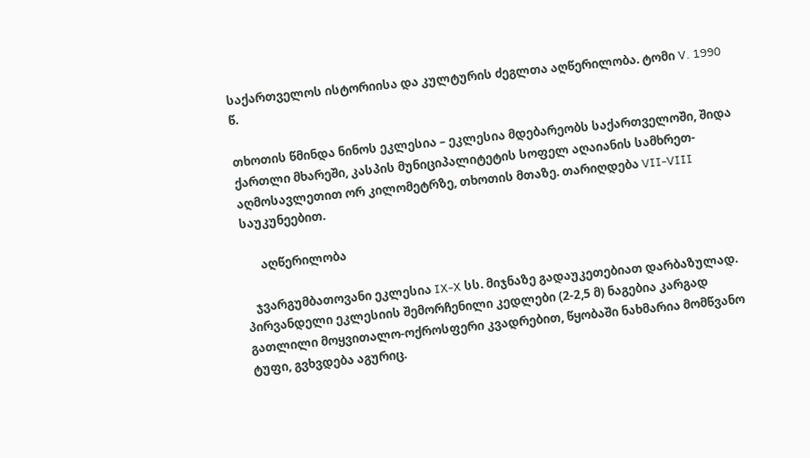საქართველოს ისტორიისა და კულტურის ძეგლთა აღწერილობა. ტომი V. 1990 წ.

თხოთის წმინდა ნინოს ეკლესია – ეკლესია მდებარეობს საქართველოში, შიდა ქართლი მხარეში, კასპის მუნიციპალიტეტის სოფელ აღაიანის სამხრეთ-აღმოსავლეთით ორ კილომეტრზე, თხოთის მთაზე. თარიღდება VII-VIII საუკუნეებით.

      აღწერილობა

   ჯვარგუმბათოვანი ეკლესია IX-X სს. მიჯნაზე გადაუკეთებიათ დარბაზულად. პირვანდელი ეკლესიის შემორჩენილი კედლები (2-2,5 მ) ნაგებია კარგად გათლილი მოყვითალო-ოქროსფერი კვადრებით, წყობაში ნახმარია მომწვანო ტუფი, გვხვდება აგურიც.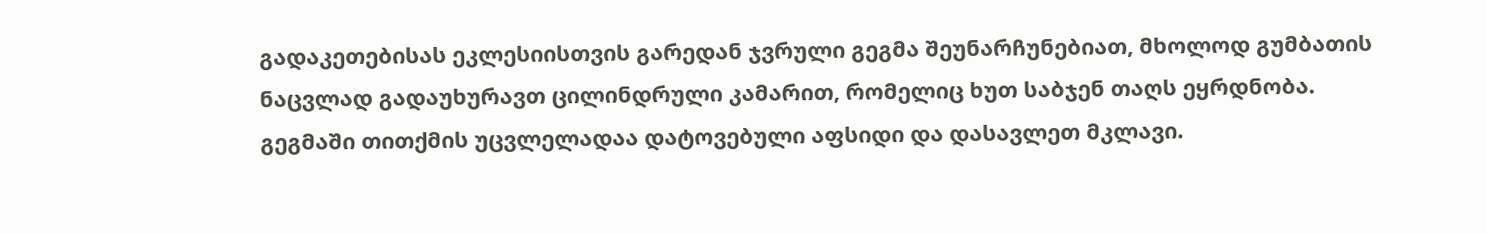გადაკეთებისას ეკლესიისთვის გარედან ჯვრული გეგმა შეუნარჩუნებიათ, მხოლოდ გუმბათის ნაცვლად გადაუხურავთ ცილინდრული კამარით, რომელიც ხუთ საბჯენ თაღს ეყრდნობა. გეგმაში თითქმის უცვლელადაა დატოვებული აფსიდი და დასავლეთ მკლავი.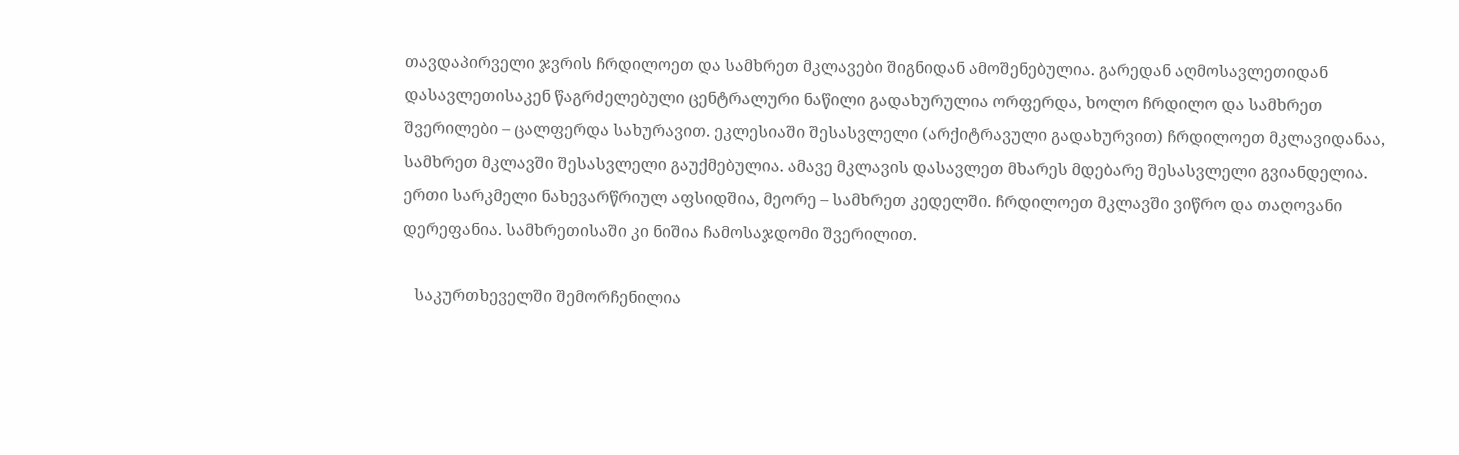თავდაპირველი ჯვრის ჩრდილოეთ და სამხრეთ მკლავები შიგნიდან ამოშენებულია. გარედან აღმოსავლეთიდან დასავლეთისაკენ წაგრძელებული ცენტრალური ნაწილი გადახურულია ორფერდა, ხოლო ჩრდილო და სამხრეთ შვერილები – ცალფერდა სახურავით. ეკლესიაში შესასვლელი (არქიტრავული გადახურვით) ჩრდილოეთ მკლავიდანაა, სამხრეთ მკლავში შესასვლელი გაუქმებულია. ამავე მკლავის დასავლეთ მხარეს მდებარე შესასვლელი გვიანდელია. ერთი სარკმელი ნახევარწრიულ აფსიდშია, მეორე – სამხრეთ კედელში. ჩრდილოეთ მკლავში ვიწრო და თაღოვანი დერეფანია. სამხრეთისაში კი ნიშია ჩამოსაჯდომი შვერილით.

   საკურთხეველში შემორჩენილია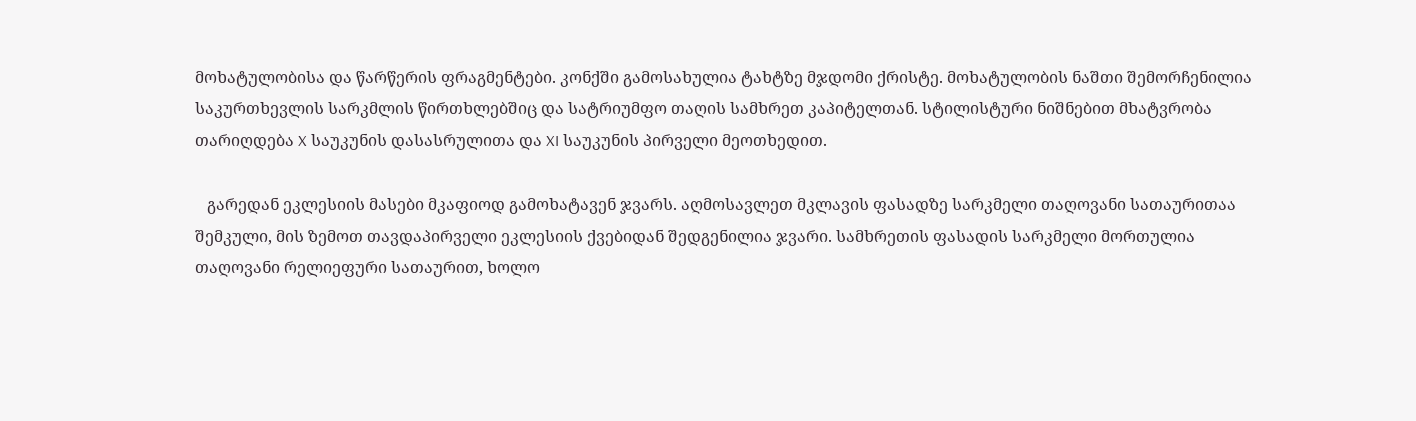მოხატულობისა და წარწერის ფრაგმენტები. კონქში გამოსახულია ტახტზე მჯდომი ქრისტე. მოხატულობის ნაშთი შემორჩენილია საკურთხევლის სარკმლის წირთხლებშიც და სატრიუმფო თაღის სამხრეთ კაპიტელთან. სტილისტური ნიშნებით მხატვრობა თარიღდება X საუკუნის დასასრულითა და XI საუკუნის პირველი მეოთხედით.

   გარედან ეკლესიის მასები მკაფიოდ გამოხატავენ ჯვარს. აღმოსავლეთ მკლავის ფასადზე სარკმელი თაღოვანი სათაურითაა შემკული, მის ზემოთ თავდაპირველი ეკლესიის ქვებიდან შედგენილია ჯვარი. სამხრეთის ფასადის სარკმელი მორთულია თაღოვანი რელიეფური სათაურით, ხოლო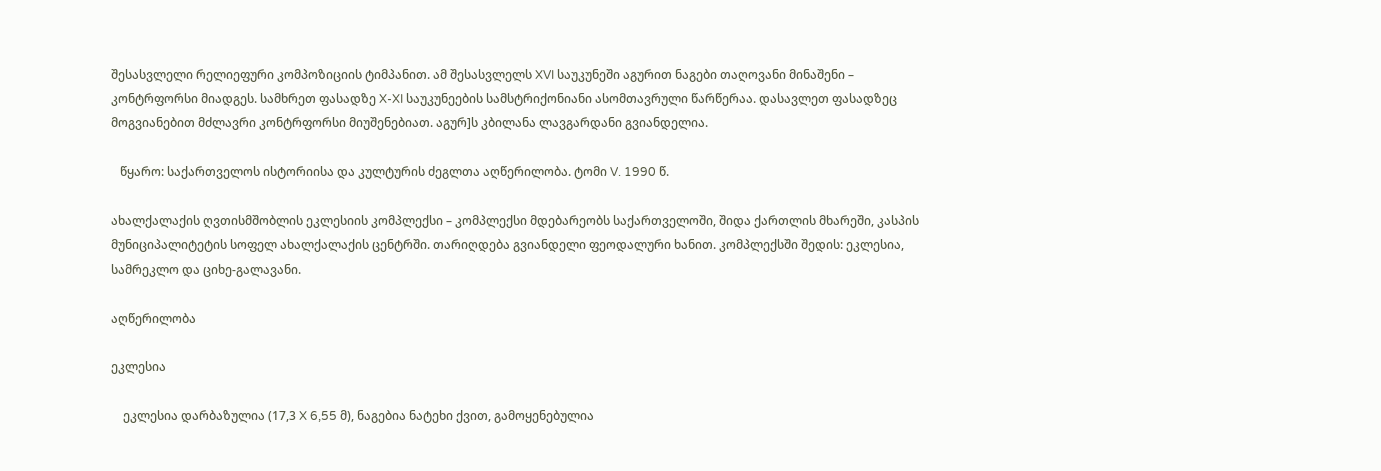შესასვლელი რელიეფური კომპოზიციის ტიმპანით. ამ შესასვლელს XVI საუკუნეში აგურით ნაგები თაღოვანი მინაშენი – კონტრფორსი მიადგეს. სამხრეთ ფასადზე X-XI საუკუნეების სამსტრიქონიანი ასომთავრული წარწერაა. დასავლეთ ფასადზეც მოგვიანებით მძლავრი კონტრფორსი მიუშენებიათ. აგურ]ს კბილანა ლავგარდანი გვიანდელია.

   წყარო: საქართველოს ისტორიისა და კულტურის ძეგლთა აღწერილობა. ტომი V. 1990 წ.

ახალქალაქის ღვთისმშობლის ეკლესიის კომპლექსი – კომპლექსი მდებარეობს საქართველოში, შიდა ქართლის მხარეში, კასპის მუნიციპალიტეტის სოფელ ახალქალაქის ცენტრში. თარიღდება გვიანდელი ფეოდალური ხანით. კომპლექსში შედის: ეკლესია, სამრეკლო და ციხე-გალავანი.

აღწერილობა

ეკლესია

    ეკლესია დარბაზულია (17,3 X 6,55 მ), ნაგებია ნატეხი ქვით, გამოყენებულია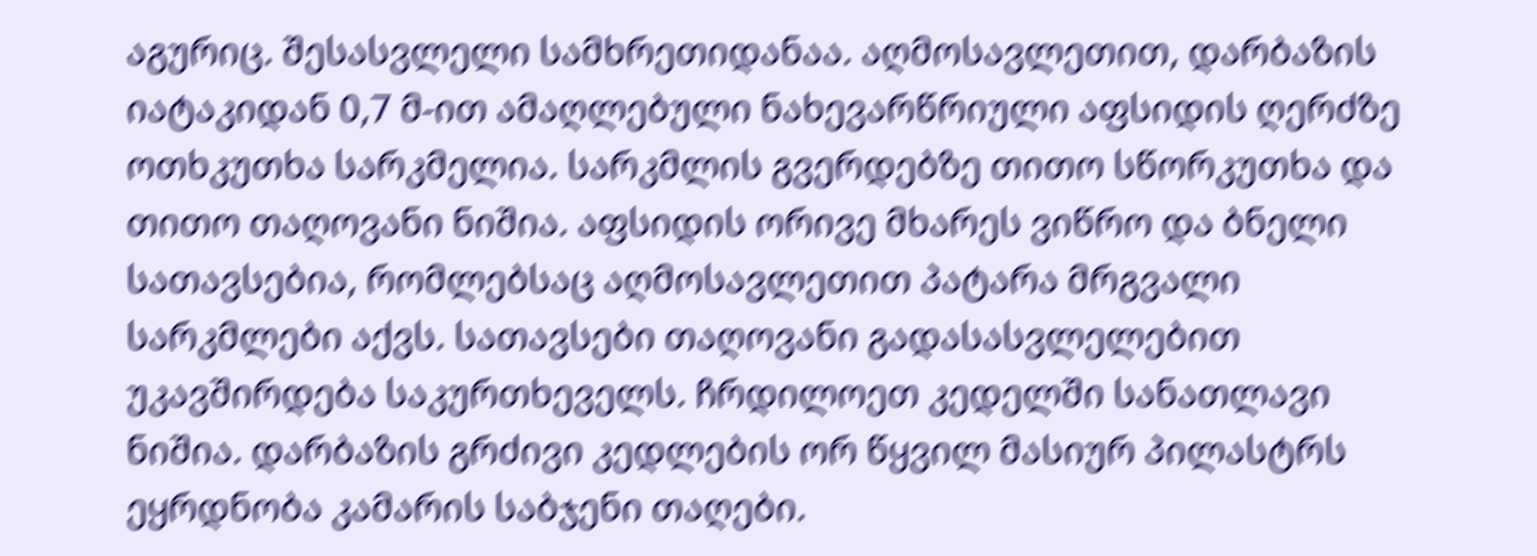აგურიც. შესასვლელი სამხრეთიდანაა. აღმოსავლეთით, დარბაზის იატაკიდან 0,7 მ-ით ამაღლებული ნახევარწრიული აფსიდის ღერძზე ოთხკუთხა სარკმელია. სარკმლის გვერდებზე თითო სწორკუთხა და თითო თაღოვანი ნიშია. აფსიდის ორივე მხარეს ვიწრო და ბნელი სათავსებია, რომლებსაც აღმოსავლეთით პატარა მრგვალი სარკმლები აქვს. სათავსები თაღოვანი გადასასვლელებით უკავშირდება საკურთხეველს. ჩრდილოეთ კედელში სანათლავი ნიშია. დარბაზის გრძივი კედლების ორ წყვილ მასიურ პილასტრს ეყრდნობა კამარის საბჯენი თაღები.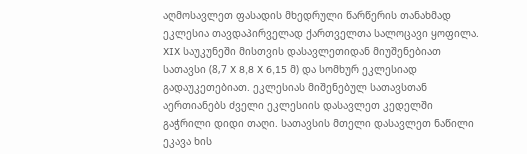აღმოსავლეთ ფასადის მხედრული წარწერის თანახმად ეკლესია თავდაპირველად ქართველთა სალოცავი ყოფილა. XIX საუკუნეში მისთვის დასავლეთიდან მიუშენებიათ სათავსი (8,7 X 8,8 X 6,15 მ) და სომხურ ეკლესიად გადაუკეთებიათ. ეკლესიას მიშენებულ სათავსთან აერთიანებს ძველი ეკლესიის დასავლეთ კედელში გაჭრილი დიდი თაღი. სათავსის მთელი დასავლეთ ნაწილი ეკავა ხის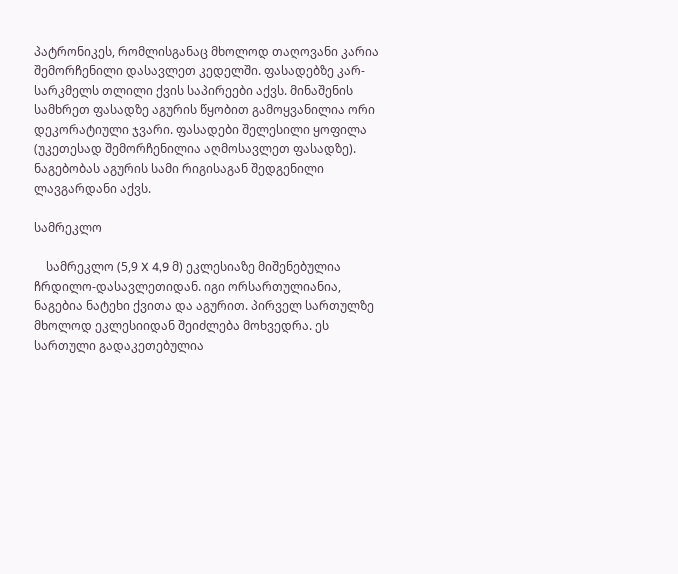პატრონიკეს, რომლისგანაც მხოლოდ თაღოვანი კარია შემორჩენილი დასავლეთ კედელში. ფასადებზე კარ-სარკმელს თლილი ქვის საპირეები აქვს. მინაშენის სამხრეთ ფასადზე აგურის წყობით გამოყვანილია ორი დეკორატიული ჯვარი. ფასადები შელესილი ყოფილა (უკეთესად შემორჩენილია აღმოსავლეთ ფასადზე). ნაგებობას აგურის სამი რიგისაგან შედგენილი ლავგარდანი აქვს.

სამრეკლო

    სამრეკლო (5,9 X 4,9 მ) ეკლესიაზე მიშენებულია ჩრდილო-დასავლეთიდან. იგი ორსართულიანია, ნაგებია ნატეხი ქვითა და აგურით. პირველ სართულზე მხოლოდ ეკლესიიდან შეიძლება მოხვედრა. ეს სართული გადაკეთებულია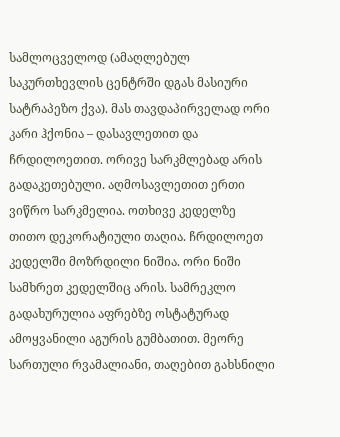სამლოცველოდ (ამაღლებულ საკურთხევლის ცენტრში დგას მასიური სატრაპეზო ქვა). მას თავდაპირველად ორი კარი ჰქონია – დასავლეთით და ჩრდილოეთით. ორივე სარკმლებად არის გადაკეთებული. აღმოსავლეთით ერთი ვიწრო სარკმელია. ოთხივე კედელზე თითო დეკორატიული თაღია. ჩრდილოეთ კედელში მოზრდილი ნიშია. ორი ნიში სამხრეთ კედელშიც არის. სამრეკლო გადახურულია აფრებზე ოსტატურად ამოყვანილი აგურის გუმბათით. მეორე სართული რვამალიანი, თაღებით გახსნილი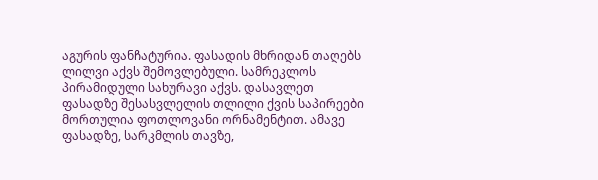აგურის ფანჩატურია. ფასადის მხრიდან თაღებს ლილვი აქვს შემოვლებული. სამრეკლოს პირამიდული სახურავი აქვს. დასავლეთ ფასადზე შესასვლელის თლილი ქვის საპირეები მორთულია ფოთლოვანი ორნამენტით. ამავე ფასადზე, სარკმლის თავზე,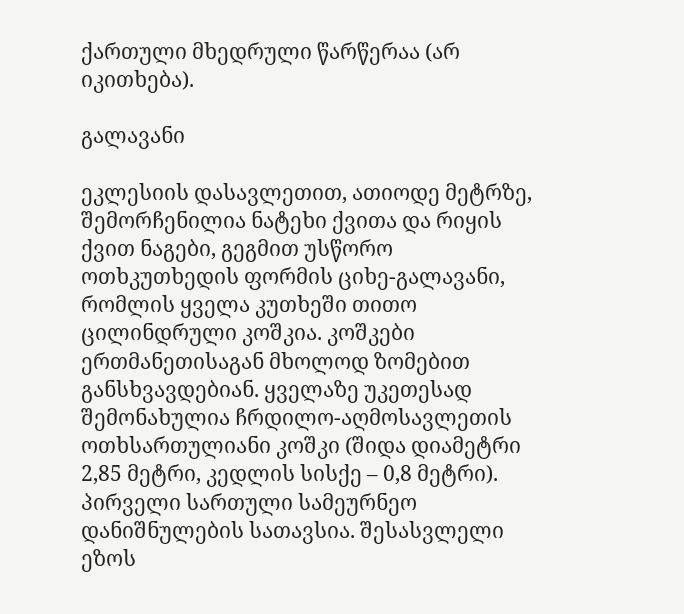ქართული მხედრული წარწერაა (არ იკითხება).

გალავანი

ეკლესიის დასავლეთით, ათიოდე მეტრზე, შემორჩენილია ნატეხი ქვითა და რიყის ქვით ნაგები, გეგმით უსწორო ოთხკუთხედის ფორმის ციხე-გალავანი, რომლის ყველა კუთხეში თითო ცილინდრული კოშკია. კოშკები ერთმანეთისაგან მხოლოდ ზომებით განსხვავდებიან. ყველაზე უკეთესად შემონახულია ჩრდილო-აღმოსავლეთის ოთხსართულიანი კოშკი (შიდა დიამეტრი 2,85 მეტრი, კედლის სისქე – 0,8 მეტრი). პირველი სართული სამეურნეო დანიშნულების სათავსია. შესასვლელი ეზოს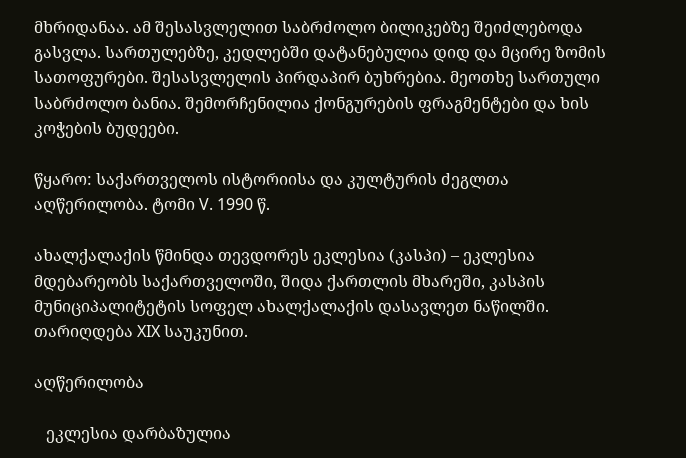მხრიდანაა. ამ შესასვლელით საბრძოლო ბილიკებზე შეიძლებოდა გასვლა. სართულებზე, კედლებში დატანებულია დიდ და მცირე ზომის სათოფურები. შესასვლელის პირდაპირ ბუხრებია. მეოთხე სართული საბრძოლო ბანია. შემორჩენილია ქონგურების ფრაგმენტები და ხის კოჭების ბუდეები.

წყარო: საქართველოს ისტორიისა და კულტურის ძეგლთა აღწერილობა. ტომი V. 1990 წ.

ახალქალაქის წმინდა თევდორეს ეკლესია (კასპი) – ეკლესია მდებარეობს საქართველოში, შიდა ქართლის მხარეში, კასპის მუნიციპალიტეტის სოფელ ახალქალაქის დასავლეთ ნაწილში. თარიღდება XIX საუკუნით.

აღწერილობა

   ეკლესია დარბაზულია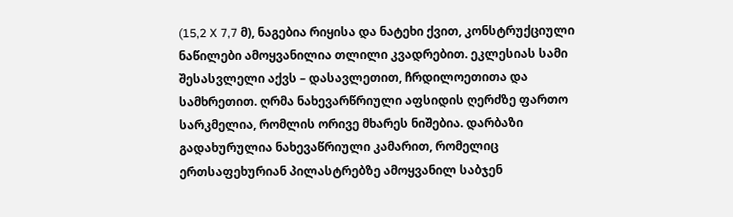(15,2 X 7,7 მ), ნაგებია რიყისა და ნატეხი ქვით, კონსტრუქციული ნაწილები ამოყვანილია თლილი კვადრებით. ეკლესიას სამი შესასვლელი აქვს – დასავლეთით, ჩრდილოეთითა და სამხრეთით. ღრმა ნახევარწრიული აფსიდის ღერძზე ფართო სარკმელია, რომლის ორივე მხარეს ნიშებია. დარბაზი გადახურულია ნახევაწრიული კამარით, რომელიც ერთსაფეხურიან პილასტრებზე ამოყვანილ საბჯენ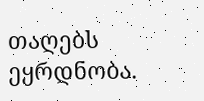თაღებს ეყრდნობა.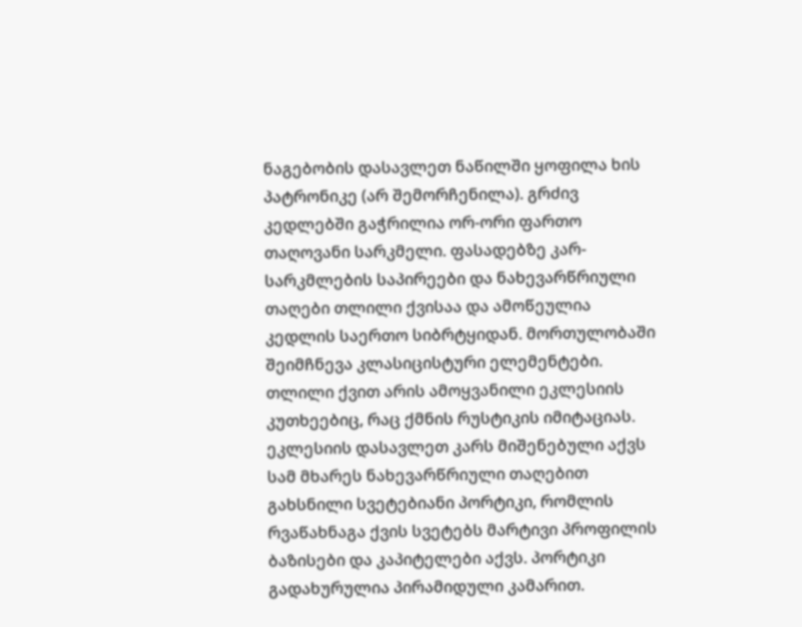ნაგებობის დასავლეთ ნაწილში ყოფილა ხის პატრონიკე (არ შემორჩენილა). გრძივ კედლებში გაჭრილია ორ-ორი ფართო თაღოვანი სარკმელი. ფასადებზე კარ-სარკმლების საპირეები და ნახევარწრიული თაღები თლილი ქვისაა და ამოწეულია კედლის საერთო სიბრტყიდან. მორთულობაში შეიმჩნევა კლასიცისტური ელემენტები. თლილი ქვით არის ამოყვანილი ეკლესიის კუთხეებიც, რაც ქმნის რუსტიკის იმიტაციას. ეკლესიის დასავლეთ კარს მიშენებული აქვს სამ მხარეს ნახევარწრიული თაღებით გახსნილი სვეტებიანი პორტიკი, რომლის რვაწახნაგა ქვის სვეტებს მარტივი პროფილის ბაზისები და კაპიტელები აქვს. პორტიკი გადახურულია პირამიდული კამარით.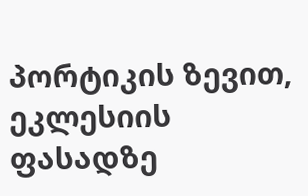პორტიკის ზევით, ეკლესიის ფასადზე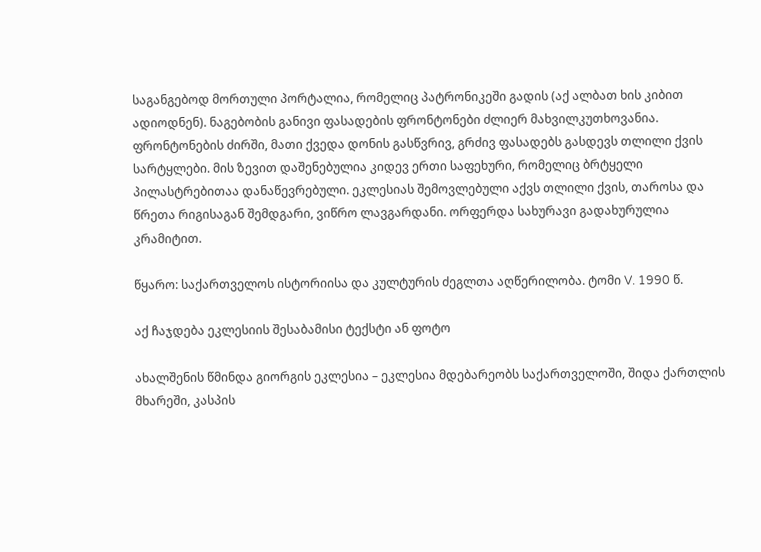საგანგებოდ მორთული პორტალია, რომელიც პატრონიკეში გადის (აქ ალბათ ხის კიბით ადიოდნენ). ნაგებობის განივი ფასადების ფრონტონები ძლიერ მახვილკუთხოვანია. ფრონტონების ძირში, მათი ქვედა დონის გასწვრივ, გრძივ ფასადებს გასდევს თლილი ქვის სარტყლები. მის ზევით დაშენებულია კიდევ ერთი საფეხური, რომელიც ბრტყელი პილასტრებითაა დანაწევრებული. ეკლესიას შემოვლებული აქვს თლილი ქვის, თაროსა და წრეთა რიგისაგან შემდგარი, ვიწრო ლავგარდანი. ორფერდა სახურავი გადახურულია კრამიტით.

წყარო: საქართველოს ისტორიისა და კულტურის ძეგლთა აღწერილობა. ტომი V. 1990 წ.

აქ ჩაჯდება ეკლესიის შესაბამისი ტექსტი ან ფოტო

ახალშენის წმინდა გიორგის ეკლესია – ეკლესია მდებარეობს საქართველოში, შიდა ქართლის მხარეში, კასპის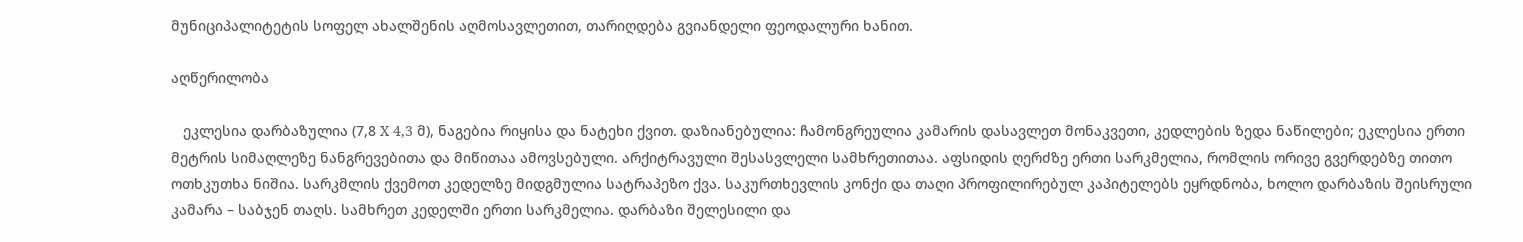მუნიციპალიტეტის სოფელ ახალშენის აღმოსავლეთით, თარიღდება გვიანდელი ფეოდალური ხანით.

აღწერილობა

   ეკლესია დარბაზულია (7,8 X 4,3 მ), ნაგებია რიყისა და ნატეხი ქვით. დაზიანებულია: ჩამონგრეულია კამარის დასავლეთ მონაკვეთი, კედლების ზედა ნაწილები; ეკლესია ერთი მეტრის სიმაღლეზე ნანგრევებითა და მიწითაა ამოვსებული. არქიტრავული შესასვლელი სამხრეთითაა. აფსიდის ღერძზე ერთი სარკმელია, რომლის ორივე გვერდებზე თითო ოთხკუთხა ნიშია. სარკმლის ქვემოთ კედელზე მიდგმულია სატრაპეზო ქვა. საკურთხევლის კონქი და თაღი პროფილირებულ კაპიტელებს ეყრდნობა, ხოლო დარბაზის შეისრული კამარა – საბჯენ თაღს. სამხრეთ კედელში ერთი სარკმელია. დარბაზი შელესილი და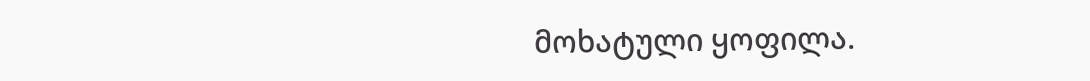მოხატული ყოფილა.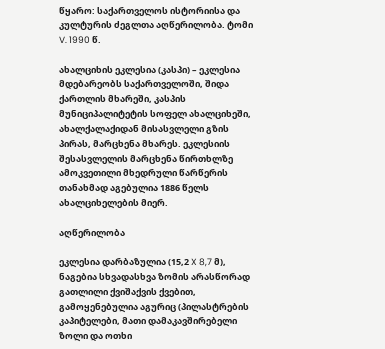წყარო: საქართველოს ისტორიისა და კულტურის ძეგლთა აღწერილობა. ტომი V. 1990 წ.

ახალციხის ეკლესია (კასპი) – ეკლესია მდებარეობს საქართველოში, შიდა ქართლის მხარეში, კასპის მუნიციპალიტეტის სოფელ ახალციხეში, ახალქალაქიდან მისასვლელი გზის პირას, მარცხენა მხარეს. ეკლესიის შესასვლელის მარცხენა წირთხლზე ამოკვეთილი მხედრული წარწერის თანახმად აგებულია 1886 წელს ახალციხელების მიერ.

აღწერილობა

ეკლესია დარბაზულია (15,2 X 8,7 მ), ნაგებია სხვადასხვა ზომის არასწორად გათლილი ქვიშაქვის ქვებით, გამოყენებულია აგურიც (პილასტრების კაპიტელები, მათი დამაკავშირებელი ზოლი და ოთხი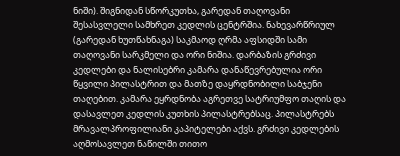ნიში). შიგნიდან სწორკუთხა, გარედან თაღოვანი შესასვლელი სამხრეთ კედლის ცენტრშია. ნახევარწრიულ (გარედან ხუთწახნაგა) საკმაოდ ღრმა აფსიდში სამი თაღოვანი სარკმელი და ორი ნიშია. დარბაზის გრძივი კედლები და ნალისებრი კამარა დანაწევრებულია ორი წყვილი პილასტრით და მათზე დაყრდნობილი საბჯენი თაღებით. კამარა ეყრდნობა აგრეთვე სატრიუმფო თაღის და დასავლეთ კედლის კუთხის პილასტრებსაც. პილასტრებს მრავალპროფილიანი კაპიტელები აქვს. გრძივი კედლების აღმოსავლეთ ნაწილში თითო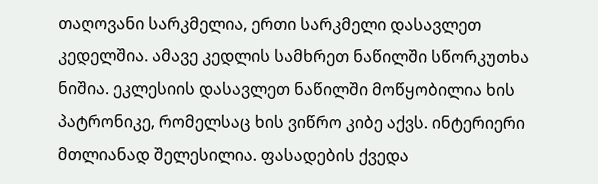თაღოვანი სარკმელია, ერთი სარკმელი დასავლეთ კედელშია. ამავე კედლის სამხრეთ ნაწილში სწორკუთხა ნიშია. ეკლესიის დასავლეთ ნაწილში მოწყობილია ხის პატრონიკე, რომელსაც ხის ვიწრო კიბე აქვს. ინტერიერი მთლიანად შელესილია. ფასადების ქვედა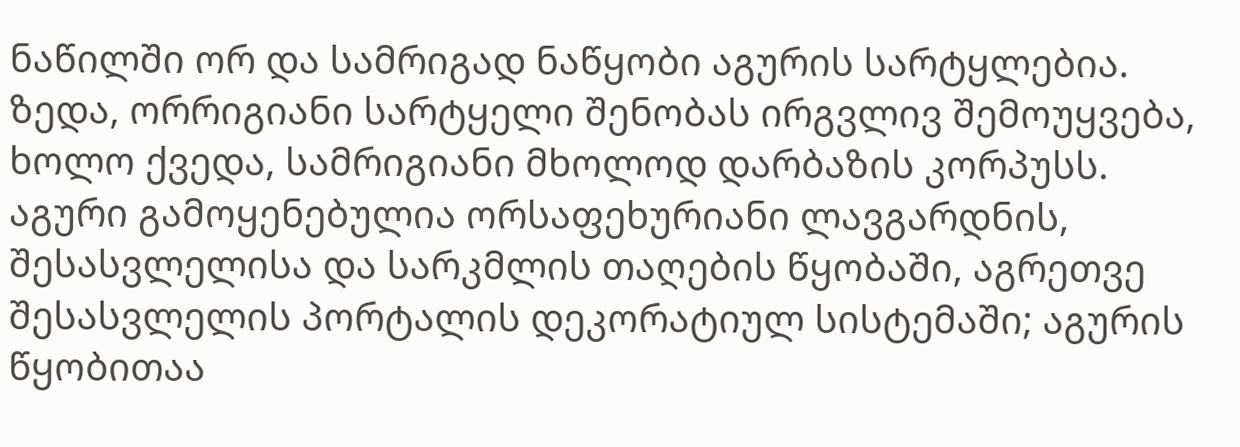ნაწილში ორ და სამრიგად ნაწყობი აგურის სარტყლებია. ზედა, ორრიგიანი სარტყელი შენობას ირგვლივ შემოუყვება, ხოლო ქვედა, სამრიგიანი მხოლოდ დარბაზის კორპუსს. აგური გამოყენებულია ორსაფეხურიანი ლავგარდნის, შესასვლელისა და სარკმლის თაღების წყობაში, აგრეთვე შესასვლელის პორტალის დეკორატიულ სისტემაში; აგურის წყობითაა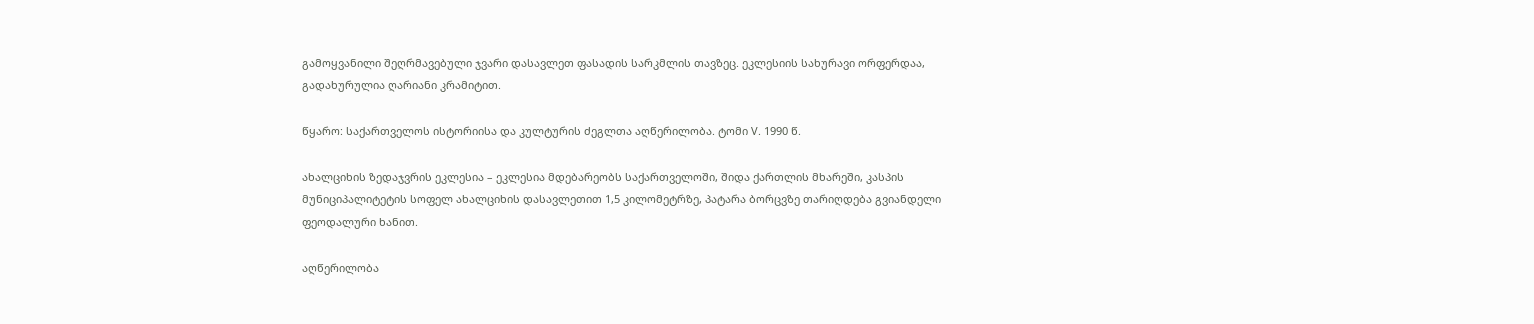გამოყვანილი შეღრმავებული ჯვარი დასავლეთ ფასადის სარკმლის თავზეც. ეკლესიის სახურავი ორფერდაა, გადახურულია ღარიანი კრამიტით.

წყარო: საქართველოს ისტორიისა და კულტურის ძეგლთა აღწერილობა. ტომი V. 1990 წ.

ახალციხის ზედაჯვრის ეკლესია – ეკლესია მდებარეობს საქართველოში, შიდა ქართლის მხარეში, კასპის მუნიციპალიტეტის სოფელ ახალციხის დასავლეთით 1,5 კილომეტრზე, პატარა ბორცვზე თარიღდება გვიანდელი ფეოდალური ხანით.

აღწერილობა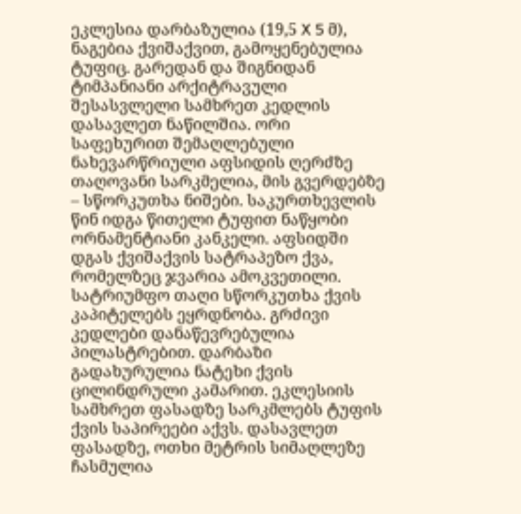ეკლესია დარბაზულია (19,5 X 5 მ), ნაგებია ქვიშაქვით, გამოყენებულია ტუფიც. გარედან და შიგნიდან ტიმპანიანი არქიტრავული შესასვლელი სამხრეთ კედლის დასავლეთ ნაწილშია. ორი საფეხურით შემაღლებული ნახევარწრიული აფსიდის ღერძზე თაღოვანი სარკმელია, მის გვერდებზე – სწორკუთხა ნიშები. საკურთხევლის წინ იდგა წითელი ტუფით ნაწყობი ორნამენტიანი კანკელი. აფსიდში დგას ქვიშაქვის სატრაპეზო ქვა, რომელზეც ჯვარია ამოკვეთილი. სატრიუმფო თაღი სწორკუთხა ქვის კაპიტელებს ეყრდნობა. გრძივი კედლები დანაწევრებულია პილასტრებით. დარბაზი გადახურულია ნატეხი ქვის ცილინდრული კამარით. ეკლესიის სამხრეთ ფასადზე სარკმლებს ტუფის ქვის საპირეები აქვს. დასავლეთ ფასადზე, ოთხი მეტრის სიმაღლეზე ჩასმულია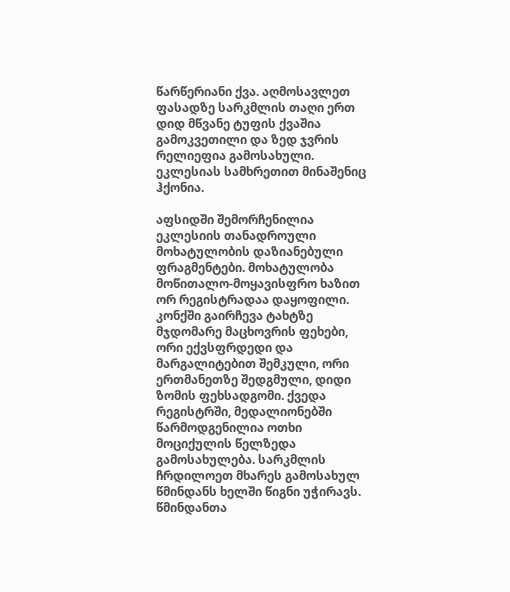წარწერიანი ქვა. აღმოსავლეთ ფასადზე სარკმლის თაღი ერთ დიდ მწვანე ტუფის ქვაშია გამოკვეთილი და ზედ ჯვრის რელიეფია გამოსახული. ეკლესიას სამხრეთით მინაშენიც ჰქონია.

აფსიდში შემორჩენილია ეკლესიის თანადროული მოხატულობის დაზიანებული ფრაგმენტები. მოხატულობა მოწითალო-მოყავისფრო ხაზით ორ რეგისტრადაა დაყოფილი. კონქში გაირჩევა ტახტზე მჯდომარე მაცხოვრის ფეხები, ორი ექვსფრდედი და მარგალიტებით შემკული, ორი ერთმანეთზე შედგმული, დიდი ზომის ფეხსადგომი. ქვედა რეგისტრში, მედალიონებში წარმოდგენილია ოთხი მოციქულის წელზედა გამოსახულება. სარკმლის ჩრდილოეთ მხარეს გამოსახულ წმინდანს ხელში წიგნი უჭირავს. წმინდანთა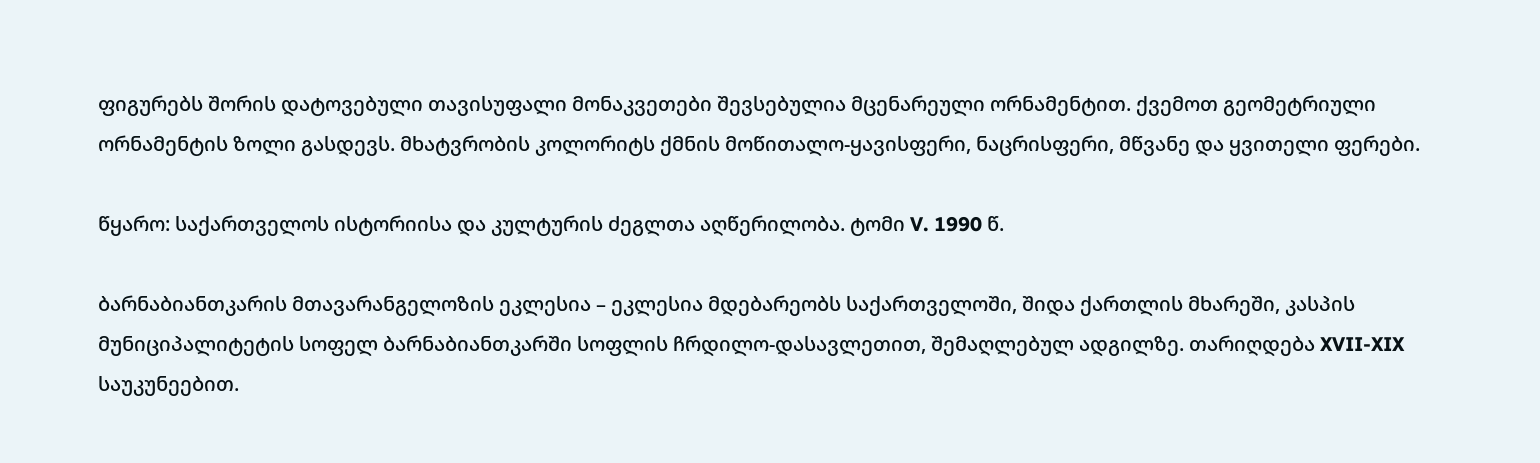ფიგურებს შორის დატოვებული თავისუფალი მონაკვეთები შევსებულია მცენარეული ორნამენტით. ქვემოთ გეომეტრიული ორნამენტის ზოლი გასდევს. მხატვრობის კოლორიტს ქმნის მოწითალო-ყავისფერი, ნაცრისფერი, მწვანე და ყვითელი ფერები.

წყარო: საქართველოს ისტორიისა და კულტურის ძეგლთა აღწერილობა. ტომი V. 1990 წ.

ბარნაბიანთკარის მთავარანგელოზის ეკლესია – ეკლესია მდებარეობს საქართველოში, შიდა ქართლის მხარეში, კასპის მუნიციპალიტეტის სოფელ ბარნაბიანთკარში სოფლის ჩრდილო-დასავლეთით, შემაღლებულ ადგილზე. თარიღდება XVII-XIX საუკუნეებით.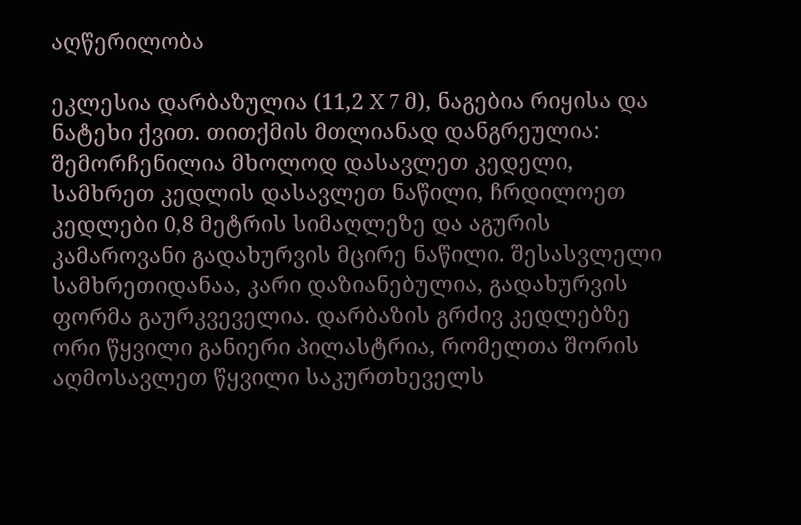აღწერილობა

ეკლესია დარბაზულია (11,2 X 7 მ), ნაგებია რიყისა და ნატეხი ქვით. თითქმის მთლიანად დანგრეულია: შემორჩენილია მხოლოდ დასავლეთ კედელი, სამხრეთ კედლის დასავლეთ ნაწილი, ჩრდილოეთ კედლები 0,8 მეტრის სიმაღლეზე და აგურის კამაროვანი გადახურვის მცირე ნაწილი. შესასვლელი სამხრეთიდანაა, კარი დაზიანებულია, გადახურვის ფორმა გაურკვეველია. დარბაზის გრძივ კედლებზე ორი წყვილი განიერი პილასტრია, რომელთა შორის აღმოსავლეთ წყვილი საკურთხეველს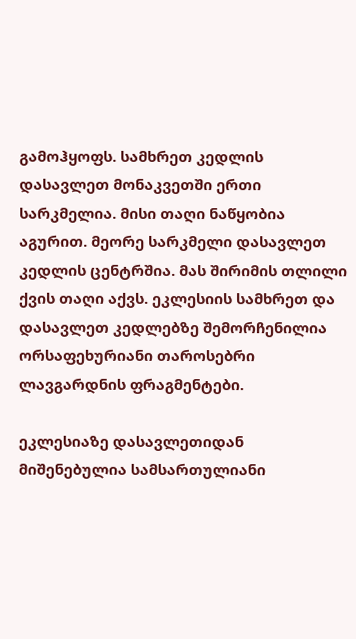გამოჰყოფს. სამხრეთ კედლის დასავლეთ მონაკვეთში ერთი სარკმელია. მისი თაღი ნაწყობია აგურით. მეორე სარკმელი დასავლეთ კედლის ცენტრშია. მას შირიმის თლილი ქვის თაღი აქვს. ეკლესიის სამხრეთ და დასავლეთ კედლებზე შემორჩენილია ორსაფეხურიანი თაროსებრი ლავგარდნის ფრაგმენტები.

ეკლესიაზე დასავლეთიდან მიშენებულია სამსართულიანი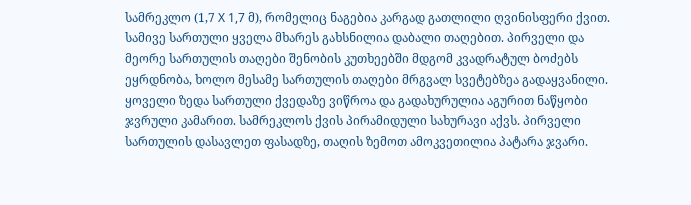სამრეკლო (1,7 X 1,7 მ), რომელიც ნაგებია კარგად გათლილი ღვინისფერი ქვით. სამივე სართული ყველა მხარეს გახსნილია დაბალი თაღებით. პირველი და მეორე სართულის თაღები შენობის კუთხეებში მდგომ კვადრატულ ბოძებს ეყრდნობა, ხოლო მესამე სართულის თაღები მრგვალ სვეტებზეა გადაყვანილი. ყოველი ზედა სართული ქვედაზე ვიწროა და გადახურულია აგურით ნაწყობი ჯვრული კამარით. სამრეკლოს ქვის პირამიდული სახურავი აქვს. პირველი სართულის დასავლეთ ფასადზე, თაღის ზემოთ ამოკვეთილია პატარა ჯვარი.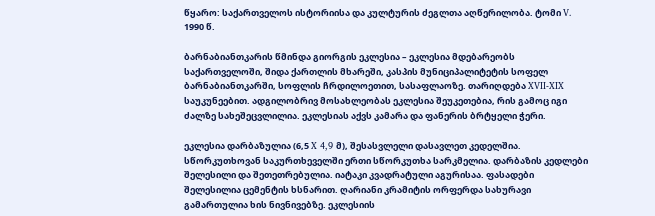წყარო: საქართველოს ისტორიისა და კულტურის ძეგლთა აღწერილობა. ტომი V. 1990 წ.

ბარნაბიანთკარის წმინდა გიორგის ეკლესია – ეკლესია მდებარეობს საქართველოში, შიდა ქართლის მხარეში, კასპის მუნიციპალიტეტის სოფელ ბარნაბიანთკარში, სოფლის ჩრდილოეთით, სასაფლაოზე. თარიღდება XVII-XIX საუკუნეებით. ადგილობრივ მოსახლეობას ეკლესია შეუკეთებია, რის გამოც იგი ძალზე სახეშეცვლილია. ეკლესიას აქვს კამარა და ფანერის ბრტყელი ჭერი.

ეკლესია დარბაზულია (6,5 X 4,9 მ), შესასვლელი დასავლეთ კედელშია. სწორკუთხოვან საკურთხეველში ერთი სწორკუთხა სარკმელია. დარბაზის კედლები შელესილი და შეთეთრებულია. იატაკი კვადრატული აგურისაა. ფასადები შელესილია ცემენტის ხსნარით. ღარიანი კრამიტის ორფერდა სახურავი გამართულია ხის ნივნივებზე. ეკლესიის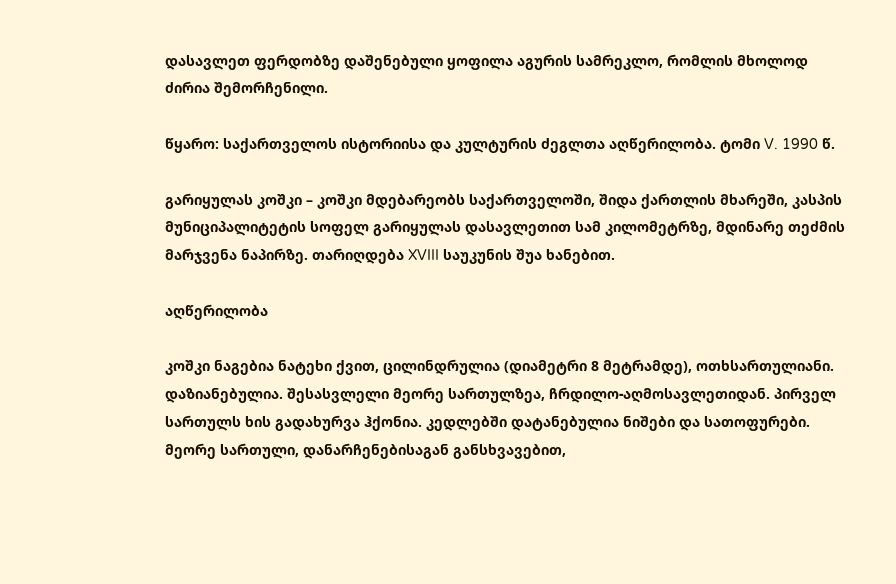დასავლეთ ფერდობზე დაშენებული ყოფილა აგურის სამრეკლო, რომლის მხოლოდ ძირია შემორჩენილი.

წყარო: საქართველოს ისტორიისა და კულტურის ძეგლთა აღწერილობა. ტომი V. 1990 წ.

გარიყულას კოშკი – კოშკი მდებარეობს საქართველოში, შიდა ქართლის მხარეში, კასპის მუნიციპალიტეტის სოფელ გარიყულას დასავლეთით სამ კილომეტრზე, მდინარე თეძმის მარჯვენა ნაპირზე. თარიღდება XVIII საუკუნის შუა ხანებით.

აღწერილობა

კოშკი ნაგებია ნატეხი ქვით, ცილინდრულია (დიამეტრი 8 მეტრამდე), ოთხსართულიანი. დაზიანებულია. შესასვლელი მეორე სართულზეა, ჩრდილო-აღმოსავლეთიდან. პირველ სართულს ხის გადახურვა ჰქონია. კედლებში დატანებულია ნიშები და სათოფურები. მეორე სართული, დანარჩენებისაგან განსხვავებით,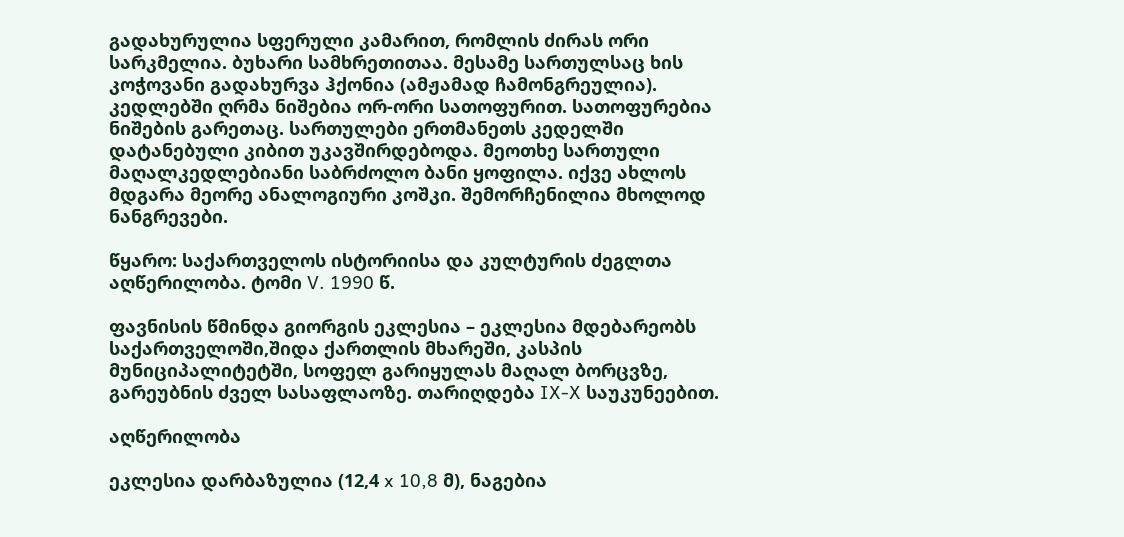გადახურულია სფერული კამარით, რომლის ძირას ორი სარკმელია. ბუხარი სამხრეთითაა. მესამე სართულსაც ხის კოჭოვანი გადახურვა ჰქონია (ამჟამად ჩამონგრეულია). კედლებში ღრმა ნიშებია ორ-ორი სათოფურით. სათოფურებია ნიშების გარეთაც. სართულები ერთმანეთს კედელში დატანებული კიბით უკავშირდებოდა. მეოთხე სართული მაღალკედლებიანი საბრძოლო ბანი ყოფილა. იქვე ახლოს მდგარა მეორე ანალოგიური კოშკი. შემორჩენილია მხოლოდ ნანგრევები.

წყარო: საქართველოს ისტორიისა და კულტურის ძეგლთა აღწერილობა. ტომი V. 1990 წ.

ფავნისის წმინდა გიორგის ეკლესია – ეკლესია მდებარეობს საქართველოში,შიდა ქართლის მხარეში, კასპის მუნიციპალიტეტში, სოფელ გარიყულას მაღალ ბორცვზე, გარეუბნის ძველ სასაფლაოზე. თარიღდება IX-X საუკუნეებით.

აღწერილობა

ეკლესია დარბაზულია (12,4 x 10,8 მ), ნაგებია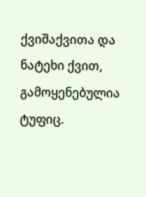ქვიშაქვითა და ნატეხი ქვით, გამოყენებულია ტუფიც.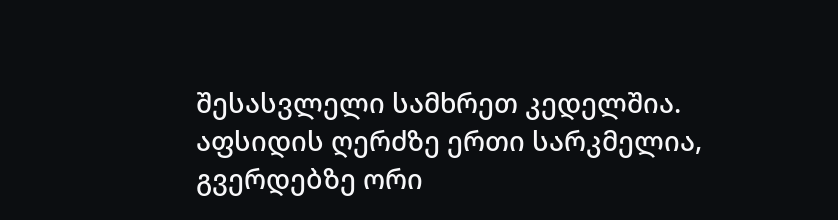შესასვლელი სამხრეთ კედელშია. აფსიდის ღერძზე ერთი სარკმელია, გვერდებზე ორი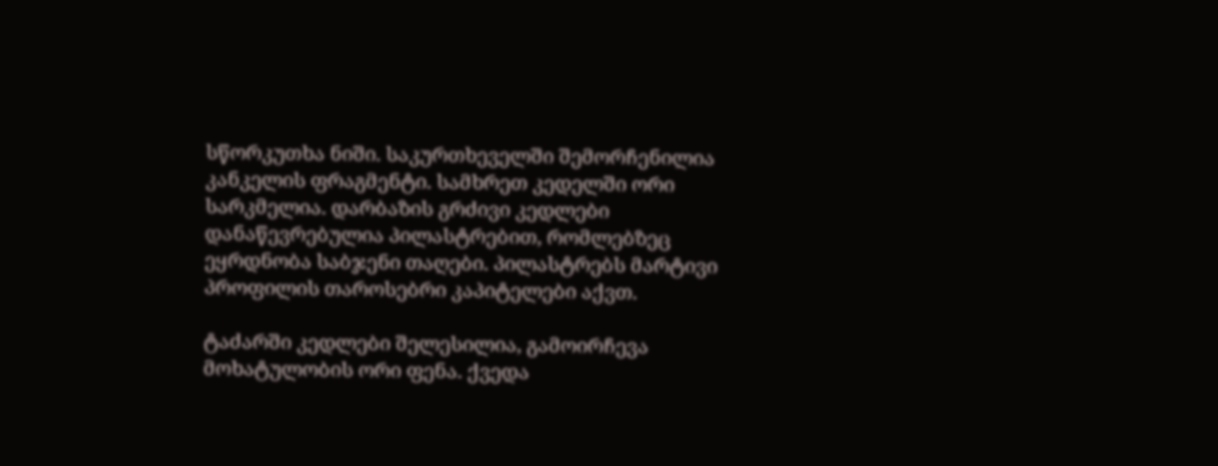სწორკუთხა ნიში. საკურთხეველში შემორჩენილია კანკელის ფრაგმენტი. სამხრეთ კედელში ორი სარკმელია. დარბაზის გრძივი კედლები დანაწევრებულია პილასტრებით, რომლებზეც ეყრდნობა საბჯენი თაღები. პილასტრებს მარტივი პროფილის თაროსებრი კაპიტელები აქვთ.

ტაძარში კედლები შელესილია, გამოირჩევა მოხატულობის ორი ფენა. ქვედა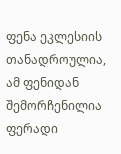ფენა ეკლესიის თანადროულია, ამ ფენიდან შემორჩენილია ფერადი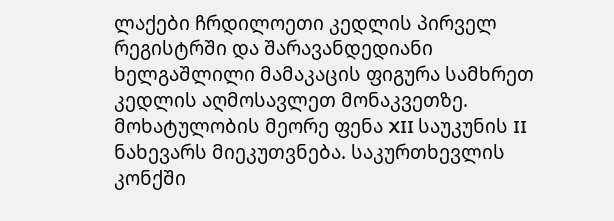ლაქები ჩრდილოეთი კედლის პირველ რეგისტრში და შარავანდედიანი ხელგაშლილი მამაკაცის ფიგურა სამხრეთ კედლის აღმოსავლეთ მონაკვეთზე. მოხატულობის მეორე ფენა XII საუკუნის II ნახევარს მიეკუთვნება. საკურთხევლის კონქში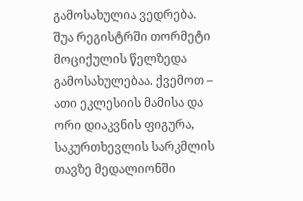გამოსახულია ვედრება. შუა რეგისტრში თორმეტი მოციქულის წელზედა გამოსახულებაა. ქვემოთ – ათი ეკლესიის მამისა და ორი დიაკვნის ფიგურა, საკურთხევლის სარკმლის თავზე მედალიონში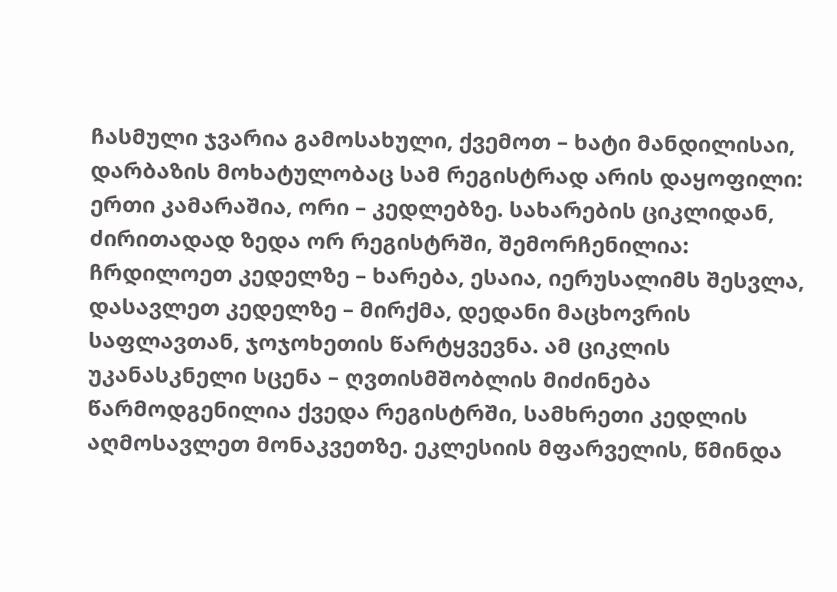ჩასმული ჯვარია გამოსახული, ქვემოთ – ხატი მანდილისაი, დარბაზის მოხატულობაც სამ რეგისტრად არის დაყოფილი: ერთი კამარაშია, ორი – კედლებზე. სახარების ციკლიდან, ძირითადად ზედა ორ რეგისტრში, შემორჩენილია: ჩრდილოეთ კედელზე – ხარება, ესაია, იერუსალიმს შესვლა, დასავლეთ კედელზე – მირქმა, დედანი მაცხოვრის საფლავთან, ჯოჯოხეთის წარტყვევნა. ამ ციკლის უკანასკნელი სცენა – ღვთისმშობლის მიძინება წარმოდგენილია ქვედა რეგისტრში, სამხრეთი კედლის აღმოსავლეთ მონაკვეთზე. ეკლესიის მფარველის, წმინდა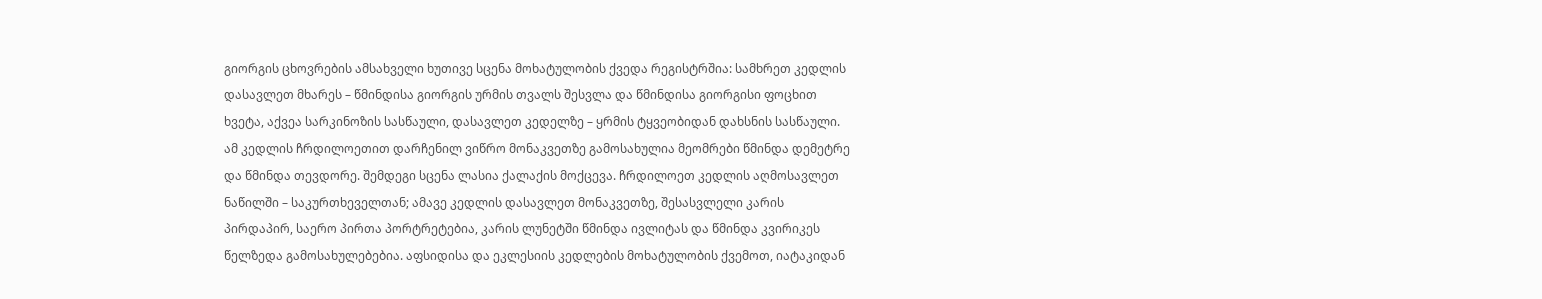გიორგის ცხოვრების ამსახველი ხუთივე სცენა მოხატულობის ქვედა რეგისტრშია: სამხრეთ კედლის დასავლეთ მხარეს – წმინდისა გიორგის ურმის თვალს შესვლა და წმინდისა გიორგისი ფოცხით ხვეტა, აქვეა სარკინოზის სასწაული, დასავლეთ კედელზე – ყრმის ტყვეობიდან დახსნის სასწაული. ამ კედლის ჩრდილოეთით დარჩენილ ვიწრო მონაკვეთზე გამოსახულია მეომრები წმინდა დემეტრე და წმინდა თევდორე. შემდეგი სცენა ლასია ქალაქის მოქცევა. ჩრდილოეთ კედლის აღმოსავლეთ ნაწილში – საკურთხეველთან; ამავე კედლის დასავლეთ მონაკვეთზე, შესასვლელი კარის პირდაპირ, საერო პირთა პორტრეტებია, კარის ლუნეტში წმინდა ივლიტას და წმინდა კვირიკეს წელზედა გამოსახულებებია. აფსიდისა და ეკლესიის კედლების მოხატულობის ქვემოთ, იატაკიდან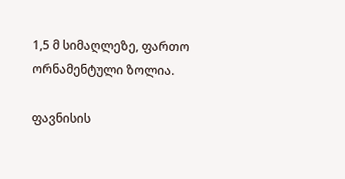1,5 მ სიმაღლეზე, ფართო ორნამენტული ზოლია.

ფავნისის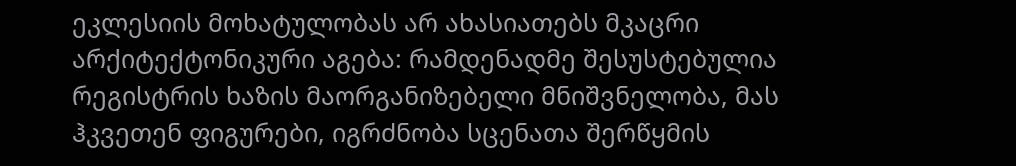ეკლესიის მოხატულობას არ ახასიათებს მკაცრი არქიტექტონიკური აგება: რამდენადმე შესუსტებულია რეგისტრის ხაზის მაორგანიზებელი მნიშვნელობა, მას ჰკვეთენ ფიგურები, იგრძნობა სცენათა შერწყმის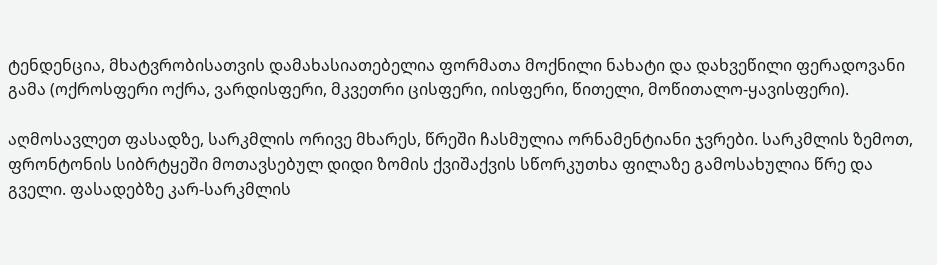ტენდენცია, მხატვრობისათვის დამახასიათებელია ფორმათა მოქნილი ნახატი და დახვეწილი ფერადოვანი გამა (ოქროსფერი ოქრა, ვარდისფერი, მკვეთრი ცისფერი, იისფერი, წითელი, მოწითალო-ყავისფერი).

აღმოსავლეთ ფასადზე, სარკმლის ორივე მხარეს, წრეში ჩასმულია ორნამენტიანი ჯვრები. სარკმლის ზემოთ, ფრონტონის სიბრტყეში მოთავსებულ დიდი ზომის ქვიშაქვის სწორკუთხა ფილაზე გამოსახულია წრე და გველი. ფასადებზე კარ-სარკმლის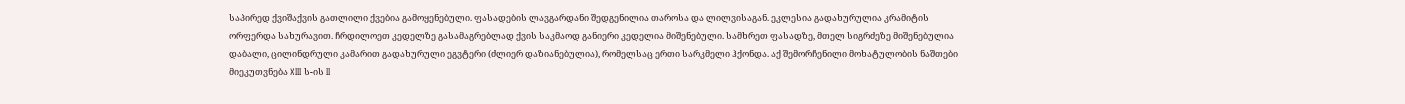საპირედ ქვიშაქვის გათლილი ქვებია გამოყენებული. ფასადების ლავგარდანი შედგენილია თაროსა და ლილვისაგან. ეკლესია გადახურულია კრამიტის ორფერდა სახურავით. ჩრდილოეთ კედელზე გასამაგრებლად ქვის საკმაოდ განიერი კედელია მიშენებული. სამხრეთ ფასადზე, მთელ სიგრძეზე მიშენებულია დაბალი, ცილინდრული კამარით გადახურული ეგვტერი (ძლიერ დაზიანებულია), რომელსაც ერთი სარკმელი ჰქონდა. აქ შემორჩენილი მოხატულობის ნაშთები მიეკუთვნება XIII ს-ის II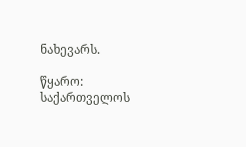ნახევარს.

წყარო: საქართველოს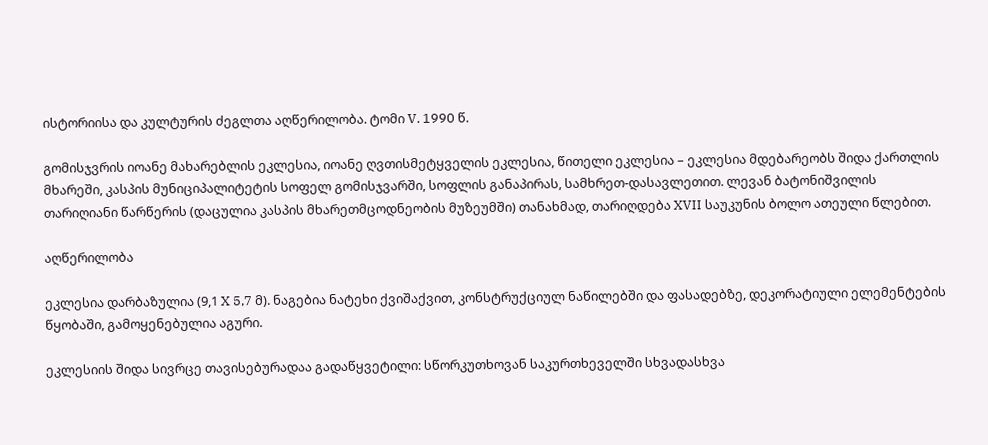ისტორიისა და კულტურის ძეგლთა აღწერილობა. ტომი V. 1990 წ.

გომისჯვრის იოანე მახარებლის ეკლესია, იოანე ღვთისმეტყველის ეკლესია, წითელი ეკლესია – ეკლესია მდებარეობს შიდა ქართლის მხარეში, კასპის მუნიციპალიტეტის სოფელ გომისჯვარში, სოფლის განაპირას, სამხრეთ-დასავლეთით. ლევან ბატონიშვილის თარიღიანი წარწერის (დაცულია კასპის მხარეთმცოდნეობის მუზეუმში) თანახმად, თარიღდება XVII საუკუნის ბოლო ათეული წლებით.

აღწერილობა

ეკლესია დარბაზულია (9,1 X 5,7 მ). ნაგებია ნატეხი ქვიშაქვით, კონსტრუქციულ ნაწილებში და ფასადებზე, დეკორატიული ელემენტების წყობაში, გამოყენებულია აგური.

ეკლესიის შიდა სივრცე თავისებურადაა გადაწყვეტილი: სწორკუთხოვან საკურთხეველში სხვადასხვა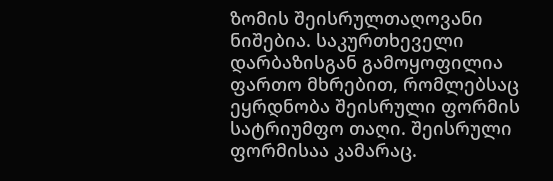ზომის შეისრულთაღოვანი ნიშებია. საკურთხეველი დარბაზისგან გამოყოფილია ფართო მხრებით, რომლებსაც ეყრდნობა შეისრული ფორმის სატრიუმფო თაღი. შეისრული ფორმისაა კამარაც.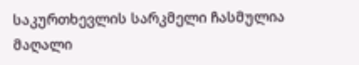საკურთხევლის სარკმელი ჩასმულია მაღალი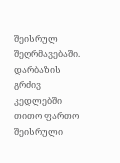შეისრულ შეღრმავებაში. დარბაზის გრძივ კედლებში თითო ფართო შეისრული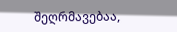შეღრმავებაა,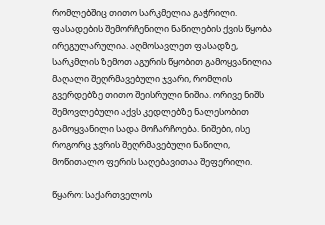რომლებშიც თითო სარკმელია გაჭრილი. ფასადების შემორჩენილი ნაწილების ქვის წყობა ირეგულარულია. აღმოსავლეთ ფასადზე, სარკმლის ზემოთ აგურის წყობით გამოყვანილია მაღალი შეღრმავებული ჯვარი, რომლის გვერდებზე თითო შეისრული ნიშია. ორივე ნიშს შემოვლებული აქვს კედლებზე ნალესობით გამოყვანილი სადა მოჩარჩოება. ნიშები, ისე როგორც ჯვრის შეღრმავებული ნაწილი, მოწითალო ფერის საღებავითაა შეფერილი.

წყარო: საქართველოს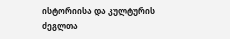ისტორიისა და კულტურის ძეგლთა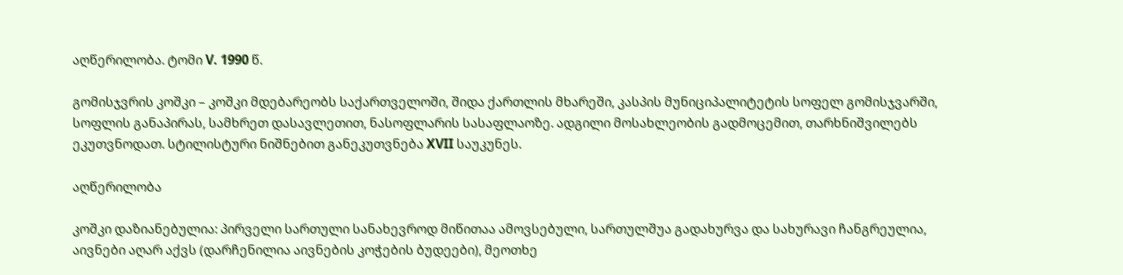აღწერილობა. ტომი V. 1990 წ.

გომისჯვრის კოშკი – კოშკი მდებარეობს საქართველოში, შიდა ქართლის მხარეში, კასპის მუნიციპალიტეტის სოფელ გომისჯვარში, სოფლის განაპირას, სამხრეთ დასავლეთით, ნასოფლარის სასაფლაოზე. ადგილი მოსახლეობის გადმოცემით, თარხნიშვილებს ეკუთვნოდათ. სტილისტური ნიშნებით განეკუთვნება XVII საუკუნეს.

აღწერილობა

კოშკი დაზიანებულია: პირველი სართული სანახევროდ მიწითაა ამოვსებული, სართულშუა გადახურვა და სახურავი ჩანგრეულია, აივნები აღარ აქვს (დარჩენილია აივნების კოჭების ბუდეები), მეოთხე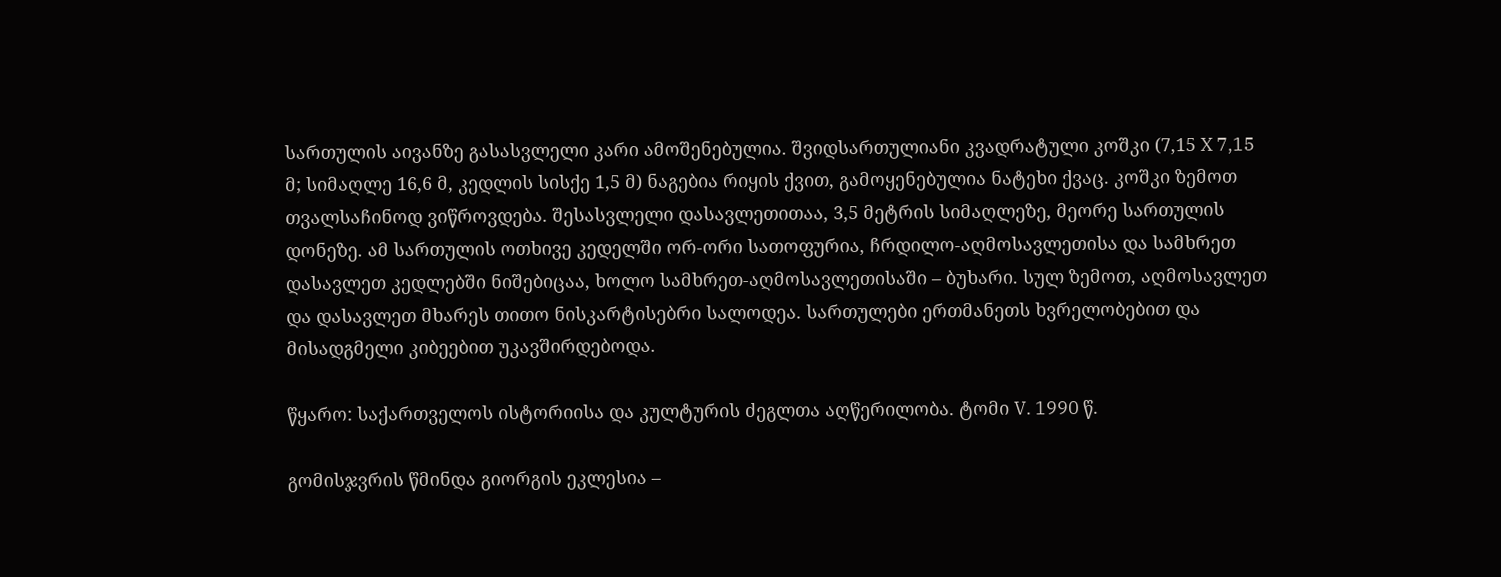სართულის აივანზე გასასვლელი კარი ამოშენებულია. შვიდსართულიანი კვადრატული კოშკი (7,15 X 7,15 მ; სიმაღლე 16,6 მ, კედლის სისქე 1,5 მ) ნაგებია რიყის ქვით, გამოყენებულია ნატეხი ქვაც. კოშკი ზემოთ თვალსაჩინოდ ვიწროვდება. შესასვლელი დასავლეთითაა, 3,5 მეტრის სიმაღლეზე, მეორე სართულის დონეზე. ამ სართულის ოთხივე კედელში ორ-ორი სათოფურია, ჩრდილო-აღმოსავლეთისა და სამხრეთ დასავლეთ კედლებში ნიშებიცაა, ხოლო სამხრეთ-აღმოსავლეთისაში – ბუხარი. სულ ზემოთ, აღმოსავლეთ და დასავლეთ მხარეს თითო ნისკარტისებრი სალოდეა. სართულები ერთმანეთს ხვრელობებით და მისადგმელი კიბეებით უკავშირდებოდა.

წყარო: საქართველოს ისტორიისა და კულტურის ძეგლთა აღწერილობა. ტომი V. 1990 წ.

გომისჯვრის წმინდა გიორგის ეკლესია –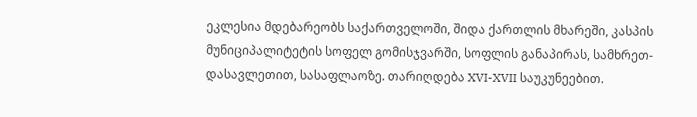ეკლესია მდებარეობს საქართველოში, შიდა ქართლის მხარეში, კასპის მუნიციპალიტეტის სოფელ გომისჯვარში, სოფლის განაპირას, სამხრეთ-დასავლეთით, სასაფლაოზე. თარიღდება XVI-XVII საუკუნეებით.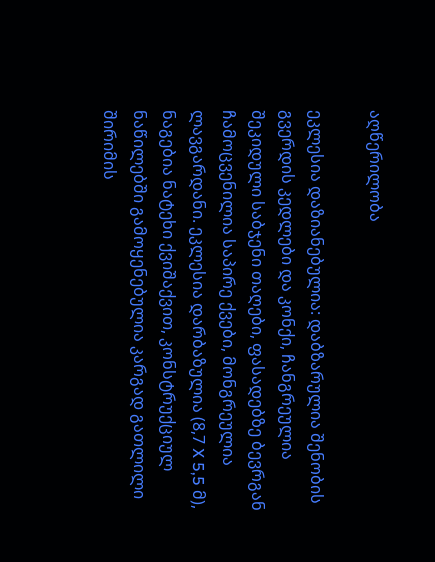აღწერილობა

ეკლესია დაზიანებულია: დაბზარულია შენობის გვერდის კედლები და კონქი, ჩანგრეულია შეკიდული საბჯენი თაღები, ფასადებზე ბევრგან ჩამოცვენილია საპირე ქვები, მონგრეულია ლავგარდანი. ეკლესია დარბაზულია (8,7 X 5,5 მ), ნაგებია ნატეხი ქვიშაქვით, კონსტრუქციულ ნაწილებში გამოყენებულია კარგად გათლილი შირიმის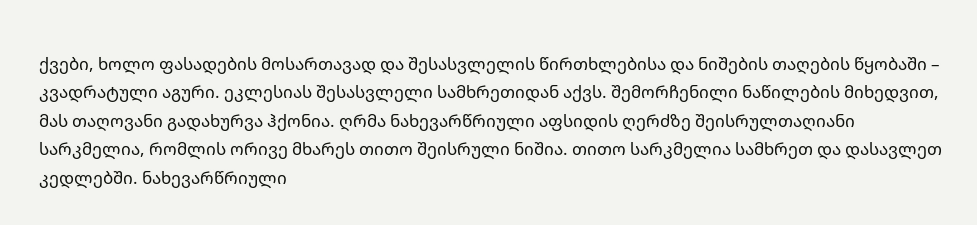ქვები, ხოლო ფასადების მოსართავად და შესასვლელის წირთხლებისა და ნიშების თაღების წყობაში – კვადრატული აგური. ეკლესიას შესასვლელი სამხრეთიდან აქვს. შემორჩენილი ნაწილების მიხედვით, მას თაღოვანი გადახურვა ჰქონია. ღრმა ნახევარწრიული აფსიდის ღერძზე შეისრულთაღიანი სარკმელია, რომლის ორივე მხარეს თითო შეისრული ნიშია. თითო სარკმელია სამხრეთ და დასავლეთ კედლებში. ნახევარწრიული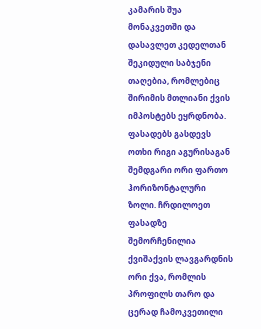კამარის შუა მონაკვეთში და დასავლეთ კედელთან შეკიდული საბჯენი თაღებია, რომლებიც შირიმის მთლიანი ქვის იმპოსტებს ეყრდნობა. ფასადებს გასდევს ოთხი რიგი აგურისაგან შემდგარი ორი ფართო ჰორიზონტალური ზოლი. ჩრდილოეთ ფასადზე შემორჩენილია ქვიშაქვის ლავგარდნის ორი ქვა, რომლის პროფილს თარო და ცერად ჩამოკვეთილი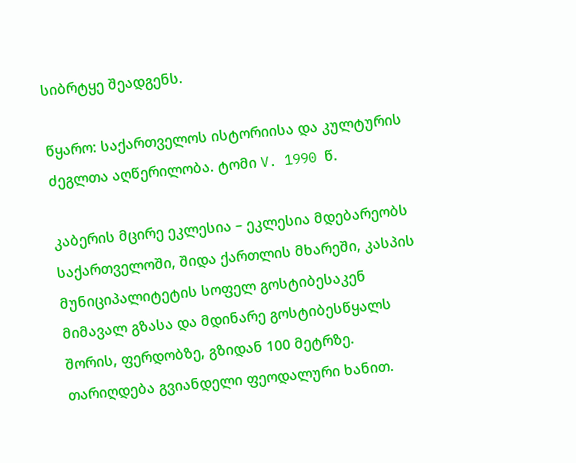სიბრტყე შეადგენს.

წყარო: საქართველოს ისტორიისა და კულტურის ძეგლთა აღწერილობა. ტომი V. 1990 წ.

კაბერის მცირე ეკლესია – ეკლესია მდებარეობს საქართველოში, შიდა ქართლის მხარეში, კასპის მუნიციპალიტეტის სოფელ გოსტიბესაკენ მიმავალ გზასა და მდინარე გოსტიბესწყალს შორის, ფერდობზე, გზიდან 100 მეტრზე. თარიღდება გვიანდელი ფეოდალური ხანით.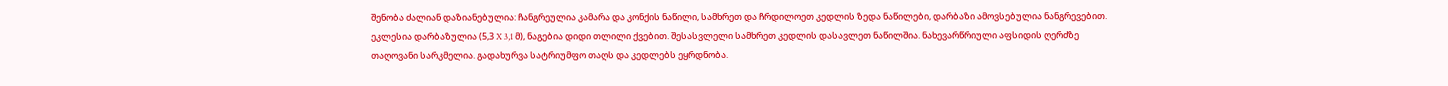შენობა ძალიან დაზიანებულია: ჩანგრეულია კამარა და კონქის ნაწილი, სამხრეთ და ჩრდილოეთ კედლის ზედა ნაწილები, დარბაზი ამოვსებულია ნანგრევებით. ეკლესია დარბაზულია (5,3 X 3,1 მ), ნაგებია დიდი თლილი ქვებით. შესასვლელი სამხრეთ კედლის დასავლეთ ნაწილშია. ნახევარწრიული აფსიდის ღერძზე თაღოვანი სარკმელია. გადახურვა სატრიუმფო თაღს და კედლებს ეყრდნობა.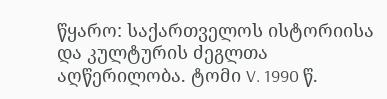წყარო: საქართველოს ისტორიისა და კულტურის ძეგლთა აღწერილობა. ტომი V. 1990 წ.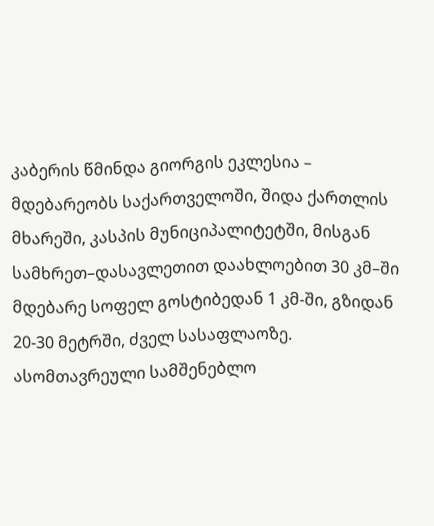კაბერის წმინდა გიორგის ეკლესია – მდებარეობს საქართველოში, შიდა ქართლის მხარეში, კასპის მუნიციპალიტეტში, მისგან სამხრეთ–დასავლეთით დაახლოებით 30 კმ–ში მდებარე სოფელ გოსტიბედან 1 კმ-ში, გზიდან 20-30 მეტრში, ძველ სასაფლაოზე. ასომთავრეული სამშენებლო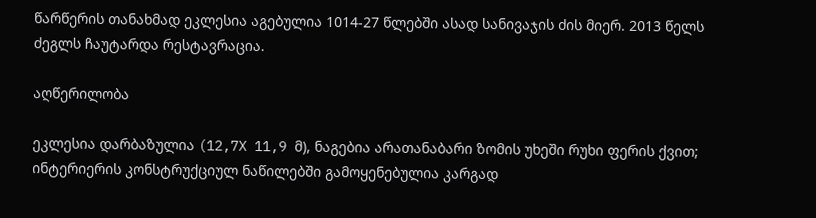წარწერის თანახმად ეკლესია აგებულია 1014-27 წლებში ასად სანივაჯის ძის მიერ. 2013 წელს ძეგლს ჩაუტარდა რესტავრაცია.

აღწერილობა

ეკლესია დარბაზულია (12,7X 11,9 მ), ნაგებია არათანაბარი ზომის უხეში რუხი ფერის ქვით; ინტერიერის კონსტრუქციულ ნაწილებში გამოყენებულია კარგად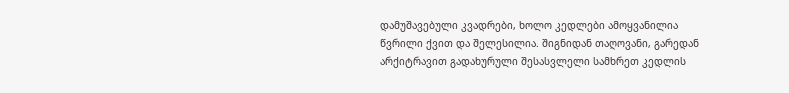დამუშავებული კვადრები, ხოლო კედლები ამოყვანილია წვრილი ქვით და შელესილია. შიგნიდან თაღოვანი, გარედან არქიტრავით გადახურული შესასვლელი სამხრეთ კედლის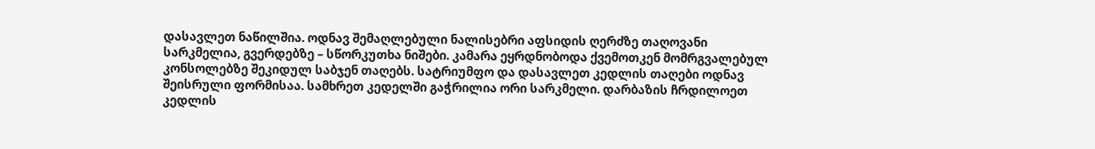დასავლეთ ნაწილშია. ოდნავ შემაღლებული ნალისებრი აფსიდის ღერძზე თაღოვანი სარკმელია, გვერდებზე – სწორკუთხა ნიშები. კამარა ეყრდნობოდა ქვემოთკენ მომრგვალებულ კონსოლებზე შეკიდულ საბჯენ თაღებს. სატრიუმფო და დასავლეთ კედლის თაღები ოდნავ შეისრული ფორმისაა. სამხრეთ კედელში გაჭრილია ორი სარკმელი. დარბაზის ჩრდილოეთ კედლის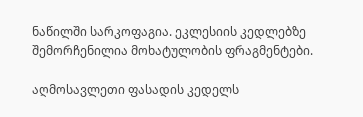ნაწილში სარკოფაგია. ეკლესიის კედლებზე შემორჩენილია მოხატულობის ფრაგმენტები.

აღმოსავლეთი ფასადის კედელს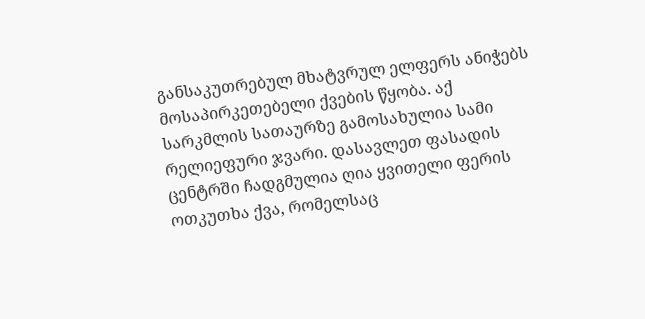განსაკუთრებულ მხატვრულ ელფერს ანიჭებს მოსაპირკეთებელი ქვების წყობა. აქ სარკმლის სათაურზე გამოსახულია სამი რელიეფური ჯვარი. დასავლეთ ფასადის ცენტრში ჩადგმულია ღია ყვითელი ფერის ოთკუთხა ქვა, რომელსაც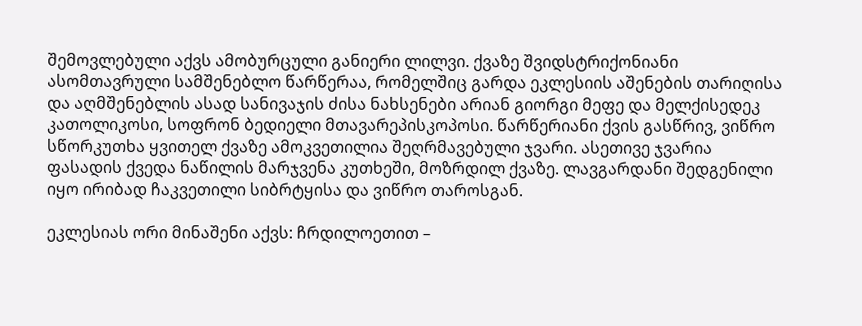შემოვლებული აქვს ამობურცული განიერი ლილვი. ქვაზე შვიდსტრიქონიანი ასომთავრული სამშენებლო წარწერაა, რომელშიც გარდა ეკლესიის აშენების თარიღისა და აღმშენებლის ასად სანივაჯის ძისა ნახსენები არიან გიორგი მეფე და მელქისედეკ კათოლიკოსი, სოფრონ ბედიელი მთავარეპისკოპოსი. წარწერიანი ქვის გასწრივ, ვიწრო სწორკუთხა ყვითელ ქვაზე ამოკვეთილია შეღრმავებული ჯვარი. ასეთივე ჯვარია ფასადის ქვედა ნაწილის მარჯვენა კუთხეში, მოზრდილ ქვაზე. ლავგარდანი შედგენილი იყო ირიბად ჩაკვეთილი სიბრტყისა და ვიწრო თაროსგან.

ეკლესიას ორი მინაშენი აქვს: ჩრდილოეთით –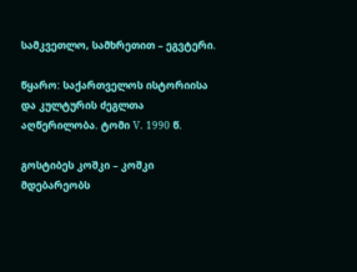სამკვეთლო, სამხრეთით – ეგვტერი.

წყარო: საქართველოს ისტორიისა და კულტურის ძეგლთა აღწერილობა. ტომი V. 1990 წ.

გოსტიბეს კოშკი – კოშკი მდებარეობს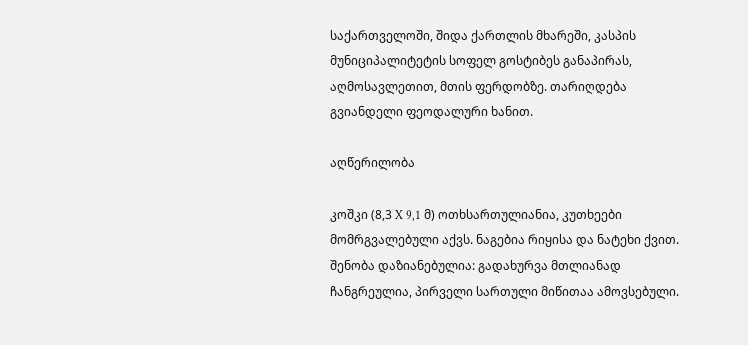საქართველოში, შიდა ქართლის მხარეში, კასპის მუნიციპალიტეტის სოფელ გოსტიბეს განაპირას, აღმოსავლეთით, მთის ფერდობზე. თარიღდება გვიანდელი ფეოდალური ხანით.

აღწერილობა

კოშკი (8,3 X 9,1 მ) ოთხსართულიანია, კუთხეები მომრგვალებული აქვს. ნაგებია რიყისა და ნატეხი ქვით. შენობა დაზიანებულია: გადახურვა მთლიანად ჩანგრეულია, პირველი სართული მიწითაა ამოვსებული.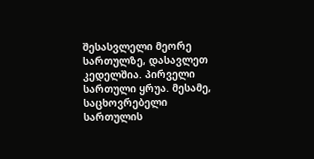შესასვლელი მეორე სართულზე, დასავლეთ კედელშია. პირველი სართული ყრუა. მესამე, საცხოვრებელი სართულის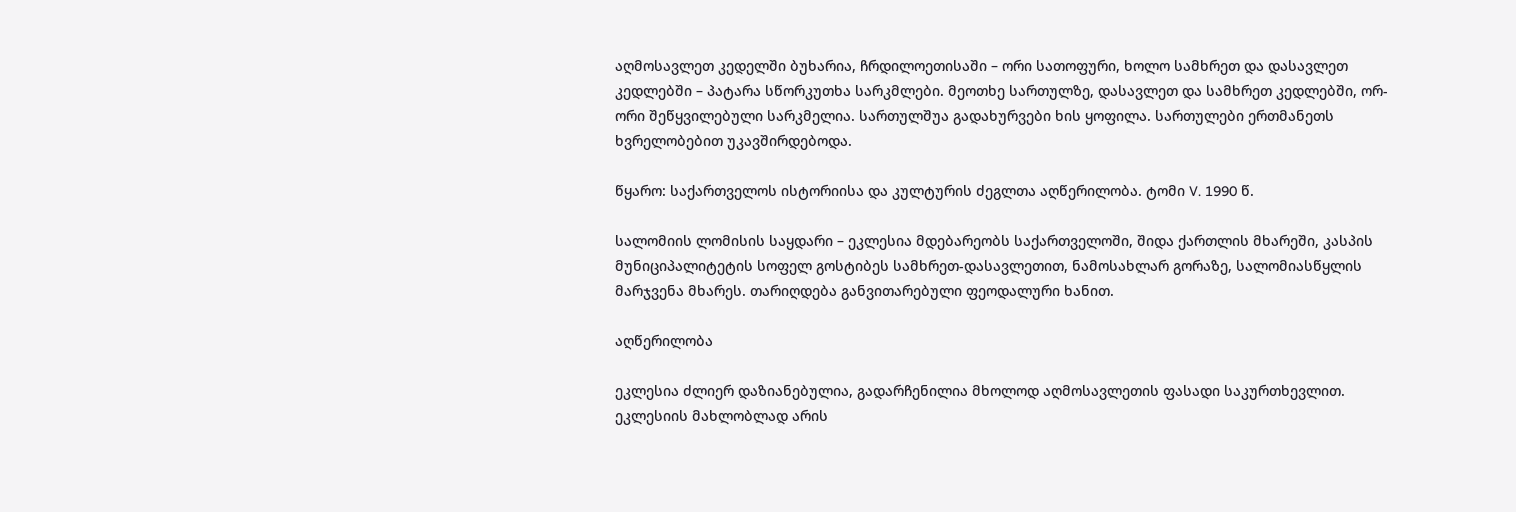აღმოსავლეთ კედელში ბუხარია, ჩრდილოეთისაში – ორი სათოფური, ხოლო სამხრეთ და დასავლეთ კედლებში – პატარა სწორკუთხა სარკმლები. მეოთხე სართულზე, დასავლეთ და სამხრეთ კედლებში, ორ-ორი შეწყვილებული სარკმელია. სართულშუა გადახურვები ხის ყოფილა. სართულები ერთმანეთს ხვრელობებით უკავშირდებოდა.

წყარო: საქართველოს ისტორიისა და კულტურის ძეგლთა აღწერილობა. ტომი V. 1990 წ.

სალომიის ლომისის საყდარი – ეკლესია მდებარეობს საქართველოში, შიდა ქართლის მხარეში, კასპის მუნიციპალიტეტის სოფელ გოსტიბეს სამხრეთ-დასავლეთით, ნამოსახლარ გორაზე, სალომიასწყლის მარჯვენა მხარეს. თარიღდება განვითარებული ფეოდალური ხანით.

აღწერილობა

ეკლესია ძლიერ დაზიანებულია, გადარჩენილია მხოლოდ აღმოსავლეთის ფასადი საკურთხევლით. ეკლესიის მახლობლად არის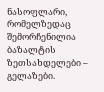ნასოფლარი, რომელზედაც შემორჩენილია ბაზალტის ზეთსახდელები – გელაზები.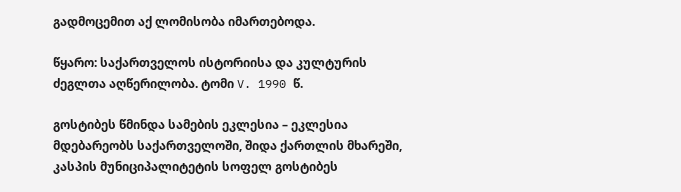გადმოცემით აქ ლომისობა იმართებოდა.

წყარო: საქართველოს ისტორიისა და კულტურის ძეგლთა აღწერილობა. ტომი V. 1990 წ.

გოსტიბეს წმინდა სამების ეკლესია – ეკლესია მდებარეობს საქართველოში, შიდა ქართლის მხარეში, კასპის მუნიციპალიტეტის სოფელ გოსტიბეს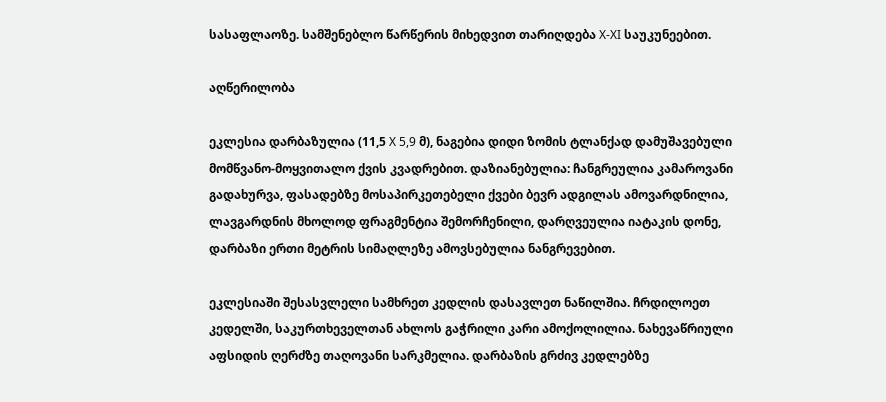სასაფლაოზე. სამშენებლო წარწერის მიხედვით თარიღდება X-XI საუკუნეებით.

აღწერილობა

ეკლესია დარბაზულია (11,5 X 5,9 მ), ნაგებია დიდი ზომის ტლანქად დამუშავებული მომწვანო-მოყვითალო ქვის კვადრებით. დაზიანებულია: ჩანგრეულია კამაროვანი გადახურვა, ფასადებზე მოსაპირკეთებელი ქვები ბევრ ადგილას ამოვარდნილია, ლავგარდნის მხოლოდ ფრაგმენტია შემორჩენილი, დარღვეულია იატაკის დონე, დარბაზი ერთი მეტრის სიმაღლეზე ამოვსებულია ნანგრევებით.

ეკლესიაში შესასვლელი სამხრეთ კედლის დასავლეთ ნაწილშია. ჩრდილოეთ კედელში, საკურთხეველთან ახლოს გაჭრილი კარი ამოქოლილია. ნახევაწრიული აფსიდის ღერძზე თაღოვანი სარკმელია. დარბაზის გრძივ კედლებზე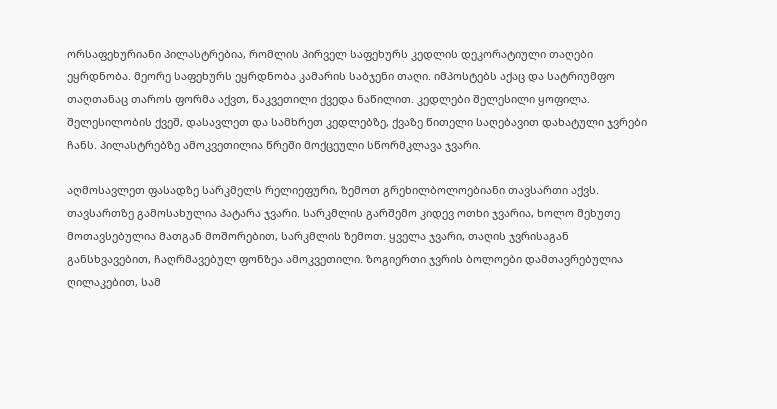ორსაფეხურიანი პილასტრებია, რომლის პირველ საფეხურს კედლის დეკორატიული თაღები ეყრდნობა. მეორე საფეხურს ეყრდნობა კამარის საბჯენი თაღი. იმპოსტებს აქაც და სატრიუმფო თაღთანაც თაროს ფორმა აქვთ, წაკვეთილი ქვედა ნაწილით. კედლები შელესილი ყოფილა. შელესილობის ქვეშ, დასავლეთ და სამხრეთ კედლებზე, ქვაზე წითელი საღებავით დახატული ჯვრები ჩანს. პილასტრებზე ამოკვეთილია წრეში მოქცეული სწორმკლავა ჯვარი.

აღმოსავლეთ ფასადზე სარკმელს რელიეფური, ზემოთ გრეხილბოლოებიანი თავსართი აქვს. თავსართზე გამოსახულია პატარა ჯვარი. სარკმლის გარშემო კიდევ ოთხი ჯვარია, ხოლო მეხუთე მოთავსებულია მათგან მოშორებით, სარკმლის ზემოთ. ყველა ჯვარი, თაღის ჯვრისაგან განსხვავებით, ჩაღრმავებულ ფონზეა ამოკვეთილი. ზოგიერთი ჯვრის ბოლოები დამთავრებულია ღილაკებით, სამ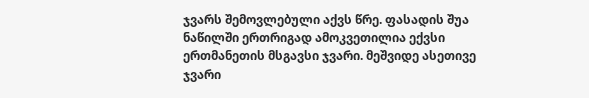ჯვარს შემოვლებული აქვს წრე. ფასადის შუა ნაწილში ერთრიგად ამოკვეთილია ექვსი ერთმანეთის მსგავსი ჯვარი. მეშვიდე ასეთივე ჯვარი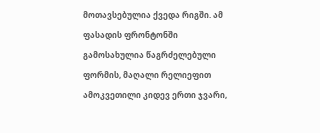მოთავსებულია ქვედა რიგში. ამ ფასადის ფრონტონში გამოსახულია წაგრძელებული ფორმის, მაღალი რელიეფით ამოკვეთილი კიდევ ერთი ჯვარი,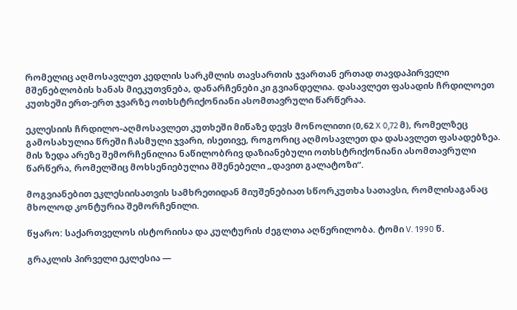რომელიც აღმოსავლეთ კედლის სარკმლის თავსართის ჯვართან ერთად თავდაპირველი მშენებლობის ხანას მიეკუთვნება, დანარჩენები კი გვიანდელია. დასავლეთ ფასადის ჩრდილოეთ კუთხეში ერთ-ერთ ჯვარზე ოთხსტრიქონიანი ასომთავრული წარწერაა.

ეკლესიის ჩრდილო-აღმოსავლეთ კუთხეში მიწაზე დევს მონოლითი (0,62 X 0,72 მ), რომელზეც გამოსახულია წრეში ჩასმული ჯვარი, ისეთივე, როგორიც აღმოსავლეთ და დასავლეთ ფასადებზეა. მის ზედა არეზე შემორჩენილია ნაწილობრივ დაზიანებული ოთხსტრიქონიანი ასომთავრული წარწერა, რომელშიც მოხსენიებულია მშენებელი „დავით გალატოზი“.

მოგვიანებით ეკლესიისათვის სამხრეთიდან მიუშენებიათ სწორკუთხა სათავსი, რომლისაგანაც მხოლოდ კონტურია შემორჩენილი.

წყარო: საქართველოს ისტორიისა და კულტურის ძეგლთა აღწერილობა. ტომი V. 1990 წ.

გრაკლის პირველი ეკლესია —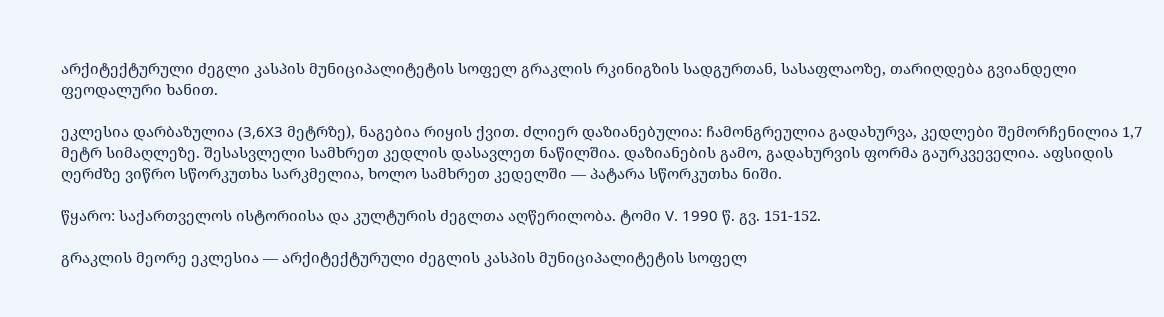არქიტექტურული ძეგლი კასპის მუნიციპალიტეტის სოფელ გრაკლის რკინიგზის სადგურთან, სასაფლაოზე, თარიღდება გვიანდელი ფეოდალური ხანით.

ეკლესია დარბაზულია (3,6X3 მეტრზე), ნაგებია რიყის ქვით. ძლიერ დაზიანებულია: ჩამონგრეულია გადახურვა, კედლები შემორჩენილია 1,7 მეტრ სიმაღლეზე. შესასვლელი სამხრეთ კედლის დასავლეთ ნაწილშია. დაზიანების გამო, გადახურვის ფორმა გაურკვეველია. აფსიდის ღერძზე ვიწრო სწორკუთხა სარკმელია, ხოლო სამხრეთ კედელში — პატარა სწორკუთხა ნიში.

წყარო: საქართველოს ისტორიისა და კულტურის ძეგლთა აღწერილობა. ტომი V. 1990 წ. გვ. 151-152.

გრაკლის მეორე ეკლესია — არქიტექტურული ძეგლის კასპის მუნიციპალიტეტის სოფელ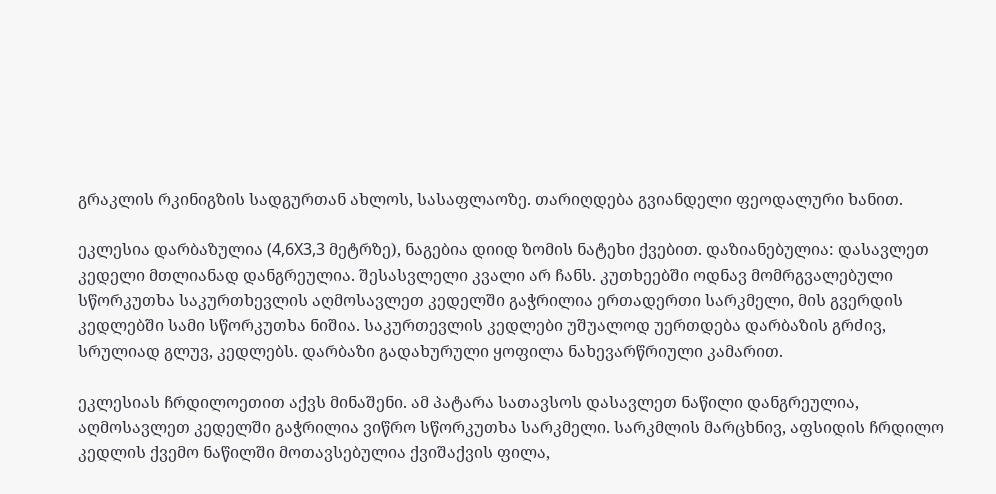გრაკლის რკინიგზის სადგურთან ახლოს, სასაფლაოზე. თარიღდება გვიანდელი ფეოდალური ხანით.

ეკლესია დარბაზულია (4,6X3,3 მეტრზე), ნაგებია დიიდ ზომის ნატეხი ქვებით. დაზიანებულია: დასავლეთ კედელი მთლიანად დანგრეულია. შესასვლელი კვალი არ ჩანს. კუთხეებში ოდნავ მომრგვალებული სწორკუთხა საკურთხევლის აღმოსავლეთ კედელში გაჭრილია ერთადერთი სარკმელი, მის გვერდის კედლებში სამი სწორკუთხა ნიშია. საკურთევლის კედლები უშუალოდ უერთდება დარბაზის გრძივ, სრულიად გლუვ, კედლებს. დარბაზი გადახურული ყოფილა ნახევარწრიული კამარით.

ეკლესიას ჩრდილოეთით აქვს მინაშენი. ამ პატარა სათავსოს დასავლეთ ნაწილი დანგრეულია, აღმოსავლეთ კედელში გაჭრილია ვიწრო სწორკუთხა სარკმელი. სარკმლის მარცხნივ, აფსიდის ჩრდილო კედლის ქვემო ნაწილში მოთავსებულია ქვიშაქვის ფილა,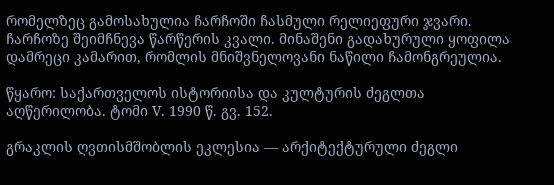რომელზეც გამოსახულია ჩარჩოში ჩასმული რელიეფური ჯვარი. ჩარჩოზე შეიმჩნევა წარწერის კვალი. მინაშენი გადახურული ყოფილა დამრეცი კამარით, რომლის მნიშვნელოვანი ნაწილი ჩამონგრეულია.

წყარო: საქართველოს ისტორიისა და კულტურის ძეგლთა აღწერილობა. ტომი V. 1990 წ. გვ. 152.

გრაკლის ღვთისმშობლის ეკლესია — არქიტექტურული ძეგლი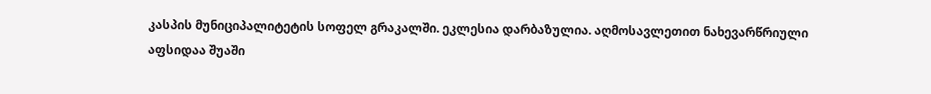კასპის მუნიციპალიტეტის სოფელ გრაკალში. ეკლესია დარბაზულია. აღმოსავლეთით ნახევარწრიული აფსიდაა შუაში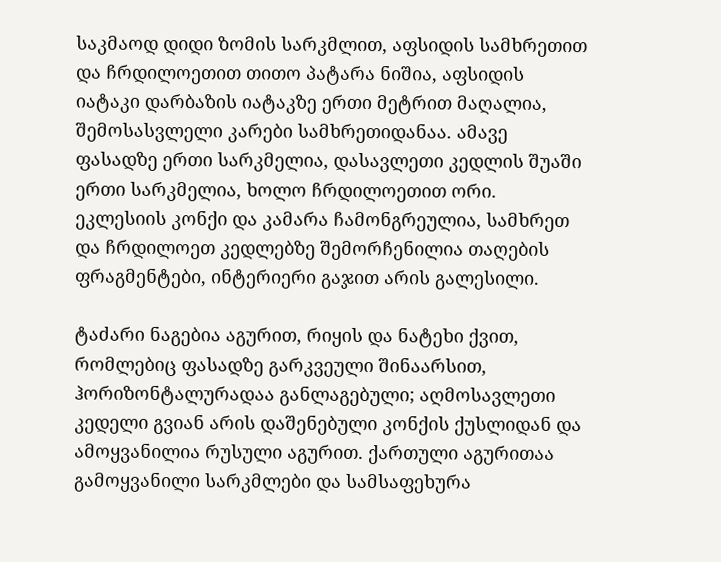საკმაოდ დიდი ზომის სარკმლით, აფსიდის სამხრეთით და ჩრდილოეთით თითო პატარა ნიშია, აფსიდის იატაკი დარბაზის იატაკზე ერთი მეტრით მაღალია, შემოსასვლელი კარები სამხრეთიდანაა. ამავე ფასადზე ერთი სარკმელია, დასავლეთი კედლის შუაში ერთი სარკმელია, ხოლო ჩრდილოეთით ორი. ეკლესიის კონქი და კამარა ჩამონგრეულია, სამხრეთ და ჩრდილოეთ კედლებზე შემორჩენილია თაღების ფრაგმენტები, ინტერიერი გაჯით არის გალესილი.

ტაძარი ნაგებია აგურით, რიყის და ნატეხი ქვით, რომლებიც ფასადზე გარკვეული შინაარსით, ჰორიზონტალურადაა განლაგებული; აღმოსავლეთი კედელი გვიან არის დაშენებული კონქის ქუსლიდან და ამოყვანილია რუსული აგურით. ქართული აგურითაა გამოყვანილი სარკმლები და სამსაფეხურა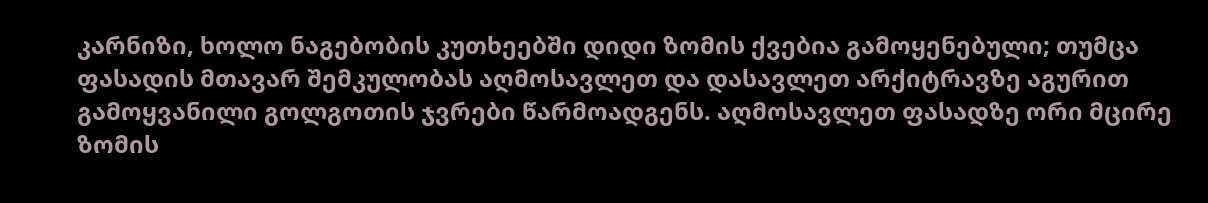კარნიზი, ხოლო ნაგებობის კუთხეებში დიდი ზომის ქვებია გამოყენებული; თუმცა ფასადის მთავარ შემკულობას აღმოსავლეთ და დასავლეთ არქიტრავზე აგურით გამოყვანილი გოლგოთის ჯვრები წარმოადგენს. აღმოსავლეთ ფასადზე ორი მცირე ზომის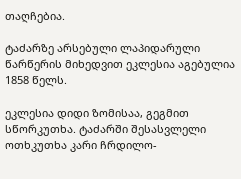თაღჩებია.

ტაძარზე არსებული ლაპიდარული წარწერის მიხედვით ეკლესია აგებულია 1858 წელს.

ეკლესია დიდი ზომისაა, გეგმით სწორკუთხა. ტაძარში შესასვლელი ოთხკუთხა კარი ჩრდილო-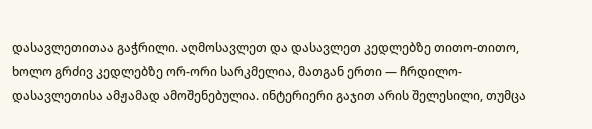დასავლეთითაა გაჭრილი. აღმოსავლეთ და დასავლეთ კედლებზე თითო-თითო, ხოლო გრძივ კედლებზე ორ-ორი სარკმელია, მათგან ერთი — ჩრდილო-დასავლეთისა ამჟამად ამოშენებულია. ინტერიერი გაჯით არის შელესილი, თუმცა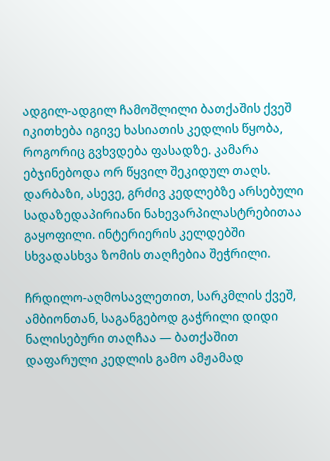ადგილ-ადგილ ჩამოშლილი ბათქაშის ქვეშ იკითხება იგივე ხასიათის კედლის წყობა, როგორიც გვხვდება ფასადზე. კამარა ებჯინებოდა ორ წყვილ შეკიდულ თაღს. დარბაზი, ასევე, გრძივ კედლებზე არსებული სადაზედაპირიანი ნახევარპილასტრებითაა გაყოფილი. ინტერიერის კელდებში სხვადასხვა ზომის თაღჩებია შეჭრილი.

ჩრდილო-აღმოსავლეთით, სარკმლის ქვეშ, ამბიონთან, საგანგებოდ გაჭრილი დიდი ნალისებური თაღჩაა — ბათქაშით დაფარული კედლის გამო ამჟამად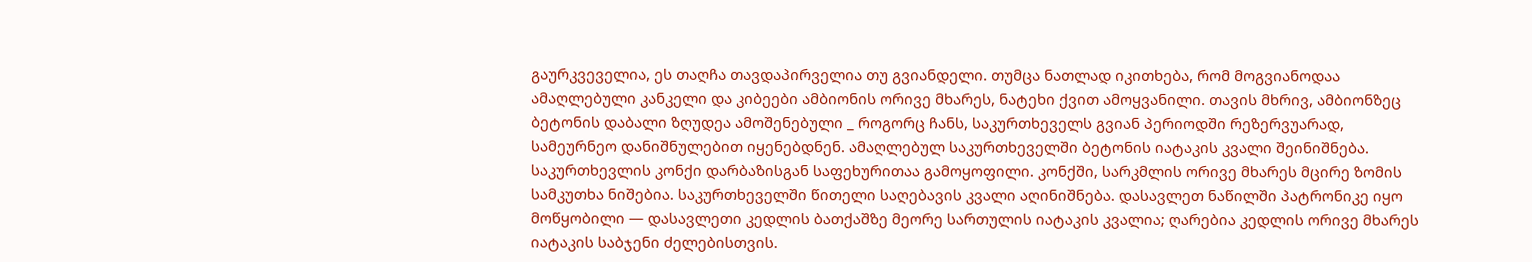გაურკვეველია, ეს თაღჩა თავდაპირველია თუ გვიანდელი. თუმცა ნათლად იკითხება, რომ მოგვიანოდაა ამაღლებული კანკელი და კიბეები ამბიონის ორივე მხარეს, ნატეხი ქვით ამოყვანილი. თავის მხრივ, ამბიონზეც ბეტონის დაბალი ზღუდეა ამოშენებული _ როგორც ჩანს, საკურთხეველს გვიან პერიოდში რეზერვუარად, სამეურნეო დანიშნულებით იყენებდნენ. ამაღლებულ საკურთხეველში ბეტონის იატაკის კვალი შეინიშნება. საკურთხევლის კონქი დარბაზისგან საფეხურითაა გამოყოფილი. კონქში, სარკმლის ორივე მხარეს მცირე ზომის სამკუთხა ნიშებია. საკურთხეველში წითელი საღებავის კვალი აღინიშნება. დასავლეთ ნაწილში პატრონიკე იყო მოწყობილი — დასავლეთი კედლის ბათქაშზე მეორე სართულის იატაკის კვალია; ღარებია კედლის ორივე მხარეს იატაკის საბჯენი ძელებისთვის.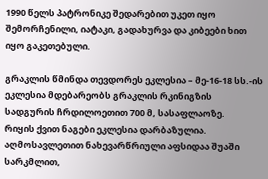1990 წელს პატრონიკე შედარებით უკეთ იყო შემორჩენილი, იატაკი, გადახურვა და კიბეები ხით იყო გაკეთებული.

გრაკლის წმინდა თევდორეს ეკლესია – მე-16-18 სს.-ის ეკლესია მდებარეობს გრაკლის რკინიგზის სადგურის ჩრდილოეთით 700 მ, სასაფლაოზე.
რიყის ქვით ნაგები ეკლესია დარბაზულია. აღმოსავლეთით ნახევარწრიული აფსიდაა შუაში სარკმლით,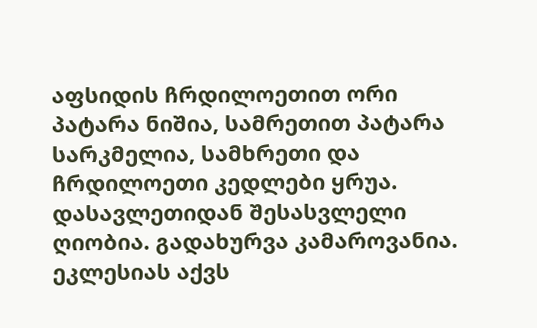აფსიდის ჩრდილოეთით ორი პატარა ნიშია, სამრეთით პატარა სარკმელია, სამხრეთი და ჩრდილოეთი კედლები ყრუა. დასავლეთიდან შესასვლელი ღიობია. გადახურვა კამაროვანია. ეკლესიას აქვს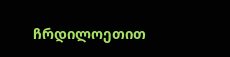ჩრდილოეთით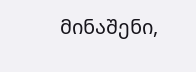მინაშენი,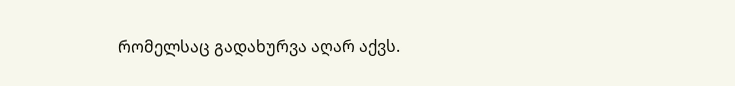რომელსაც გადახურვა აღარ აქვს.